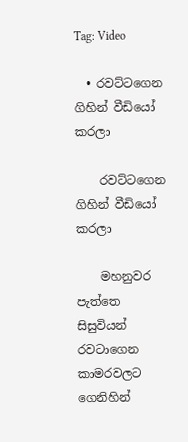Tag: Video

  • රවට්ටගෙන ගිහින් වීඩියෝ කරලා

    රවට්ටගෙන ගිහින් වීඩියෝ කරලා

    මහනුවර පැත්තෙ සිසුවියන් රවටාගෙන කාමරවලට ගෙනිහින්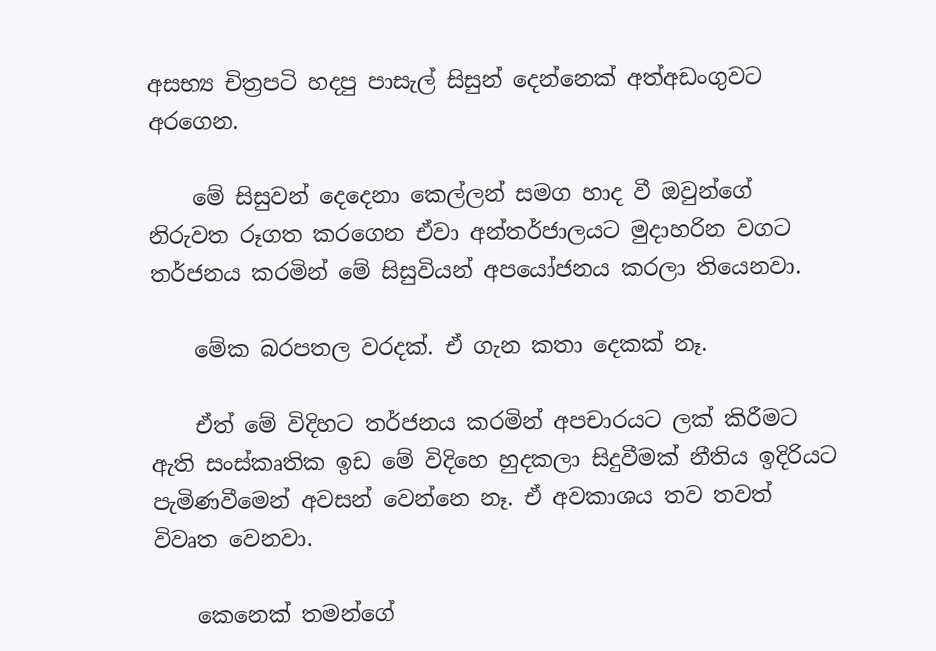අසභ්‍ය චිත්‍රපටි හදපු පාසැල් සිසුන් දෙන්නෙක් අත්අඩංගුවට අරගෙන.

    මේ සිසුවන් දෙදෙනා කෙල්ලන් සමග හාද වී ඔවුන්ගේ නිරුවත රූගත කරගෙන ඒවා අන්තර්ජාලයට මුදාහරින වගට තර්ජනය කරමින් මේ සිසුවියන් අපයෝජනය කරලා තියෙනවා.

    මේක බරපතල වරදක්. ඒ ගැන කතා දෙකක් නෑ.

    ඒත් මේ විදිහට තර්ජනය කරමින් අපචාරයට ලක් කිරීමට ඇති සංස්කෘතික ඉඩ මේ විදිහෙ හුදකලා සිදුවීමක් නීතිය ඉදිරියට පැමිණවීමෙන් අවසන් වෙන්නෙ නෑ. ඒ අවකාශය තව තවත් විවෘත වෙනවා.

    කෙනෙක් තමන්ගේ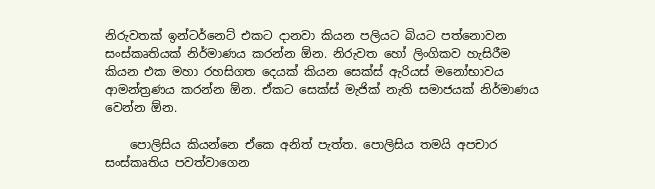නිරුවතක් ඉන්ටර්නෙට් එකට දානවා කියන පලියට බියට පත්නොවන සංස්කෘතියක් නිර්මාණය කරන්න ඕන. නිරුවත හෝ ලිංගිකව හැසිරීම කියන එක මහා රහසිගත දෙයක් කියන සෙක්ස් ඇරියස් මනෝභාවය ආමන්ත්‍රණය කරන්න ඕන. ඒකට සෙක්ස් මැජික් නැති සමාජයක් නිර්මාණය වෙන්න ඕන.

    පොලිසිය කියන්නෙ ඒකෙ අනිත් පැත්ත. පොලිසිය තමයි අපචාර සංස්කෘතිය පවත්වාගෙන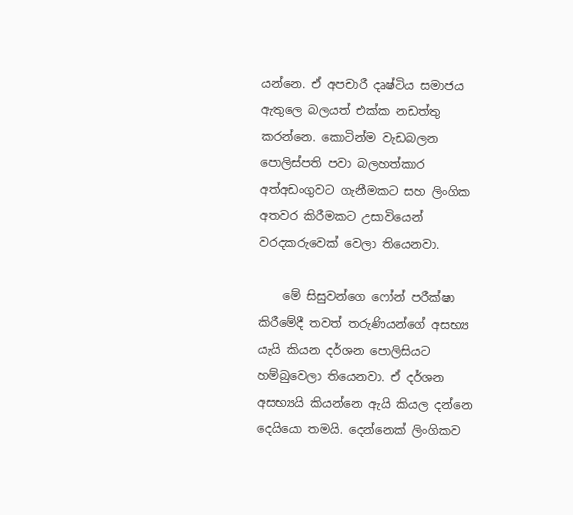යන්නෙ. ඒ අපචාරී දෘෂ්ටිය සමාජය ඇතුලෙ බලයත් එක්ක නඩත්තු කරන්නෙ. කොටින්ම වැඩබලන පොලිස්පති පවා බලහත්කාර අත්අඩංගුවට ගැනීමකට සහ ලිංගික අතවර කිරීමකට උසාවියෙන් වරදකරුවෙක් වෙලා තියෙනවා.

    මේ සිසුවන්ගෙ ෆෝන් පරීක්ෂා කිරීමේදී තවත් තරුණියන්ගේ අසභ්‍ය යැයි කියන දර්ශන පොලිසියට හම්බුවෙලා තියෙනවා. ඒ දර්ශන අසභ්‍යයි කියන්නෙ ඇයි කියල දන්නෙ දෙයියො තමයි. දෙන්නෙක් ලිංගිකව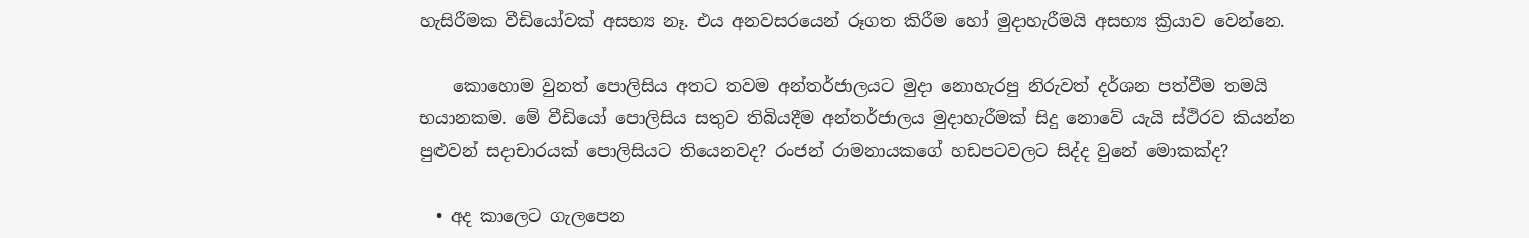හැසිරීමක වීඩියෝවක් අසභ්‍ය නෑ. එය අනවසරයෙන් රූගත කිරීම හෝ මුදාහැරීමයි අසභ්‍ය ක්‍රියාව වෙන්නෙ.

    කොහොම වුනත් පොලිසිය අතට තවම අන්තර්ජාලයට මුදා නොහැරපු නිරුවත් දර්ශන පත්වීම තමයි භයානකම. මේ වීඩියෝ පොලිසිය සතුව තිබියදීම අන්තර්ජාලය මුදාහැරීමක් සිදු නොවේ යැයි ස්ථිරව කියන්න පුළුවන් සදාචාරයක් පොලිසියට තියෙනවද? රංජන් රාමනායකගේ හඩපටවලට සිද්ද වුනේ මොකක්ද?

  • අද කාලෙට ගැලපෙන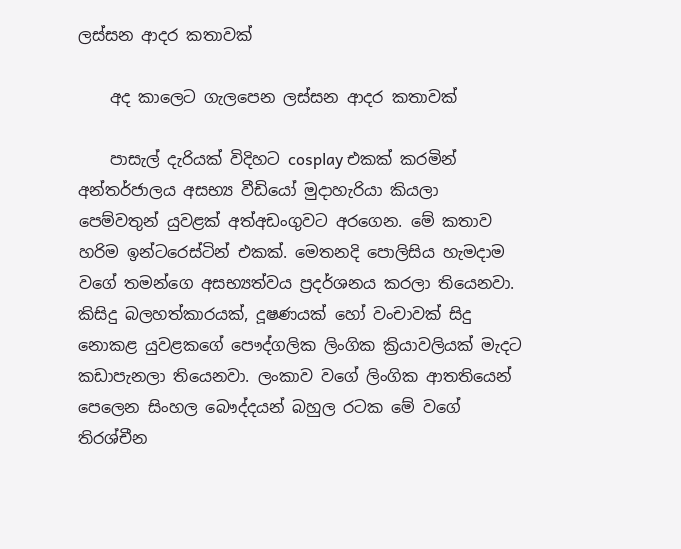ලස්සන ආදර කතාවක්

    අද කාලෙට ගැලපෙන ලස්සන ආදර කතාවක්

    පාසැල් දැරියක් විදිහට cosplay එකක් කරමින් අන්තර්ජාලය අසභ්‍ය වීඩියෝ මුදාහැරියා කියලා පෙම්වතුන් යුවළක් අත්අඩංගුවට අරගෙන. මේ කතාව හරිම ඉන්ටරෙස්ටින් එකක්. මෙතනදි පොලිසිය හැමදාම වගේ තමන්ගෙ අසභ්‍යත්වය ප්‍රදර්ශනය කරලා තියෙනවා. කිසිදු බලහත්කාරයක්, දූෂණයක් හෝ වංචාවක් සිදු නොකළ යුවළකගේ පෞද්ගලික ලිංගික ක්‍රියාවලියක් මැදට කඩාපැනලා තියෙනවා. ලංකාව වගේ ලිංගික ආතතියෙන් පෙලෙන සිංහල බෞද්දයන් බහුල රටක මේ වගේ තිරශ්චීන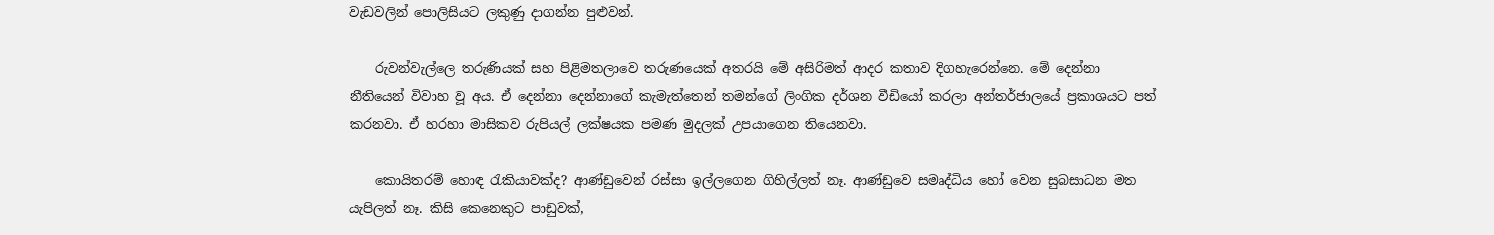වැඩවලින් පොලිසියට ලකුණු දාගන්න පුළුවන්.

    රුවන්වැල්ලෙ තරුණියක් සහ පිළිමතලාවෙ තරුණයෙක් අතරයි මේ අසිරිමත් ආදර කතාව දිගහැරෙන්නෙ. මේ දෙන්නා නීතියෙන් විවාහ වූ අය. ඒ දෙන්නා දෙන්නාගේ කැමැත්තෙන් තමන්ගේ ලිංගික දර්ශන වීඩියෝ කරලා අන්තර්ජාලයේ ප්‍රකාශයට පත් කරනවා. ඒ හරහා මාසිකව රුපියල් ලක්ෂයක පමණ මුදලක් උපයාගෙන තියෙනවා.

    කොයිතරම් හොඳ රැකියාවක්ද? ආණ්ඩුවෙන් රස්සා ඉල්ලගෙන ගිහිල්ලත් නෑ. ආණ්ඩුවෙ සමෘද්ධිය හෝ වෙන සුබසාධන මත යැපිලත් නෑ. කිසි කෙනෙකුට පාඩුවක්,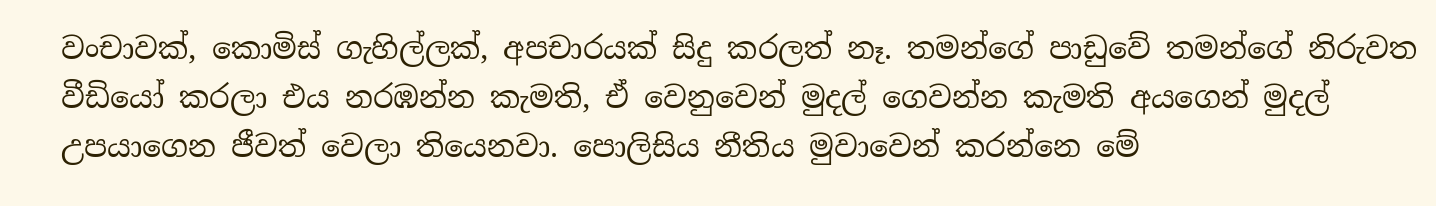වංචාවක්, කොමිස් ගැහිල්ලක්, අපචාරයක් සිදු කරලත් නෑ. තමන්ගේ පාඩුවේ තමන්ගේ නිරුවත වීඩියෝ කරලා එය නරඹන්න කැමති, ඒ වෙනුවෙන් මුදල් ගෙවන්න කැමති අයගෙන් මුදල් උපයාගෙන ජීවත් වෙලා තියෙනවා. පොලිසිය නීතිය මුවාවෙන් කරන්නෙ මේ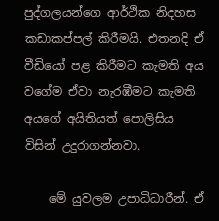පුද්ගලයන්ගෙ ආර්ථික නිදහස කඩාකප්පල් කිරීමයි. එතනදි ඒ වීඩියෝ පළ කිරීමට කැමති අය වගේම ඒවා නැරඹීමට කැමති අයගේ අයිතියත් පොලිසිය විසින් උදුරාගන්නවා.

    මේ යුවලම උපාධිධාරීන්. ඒ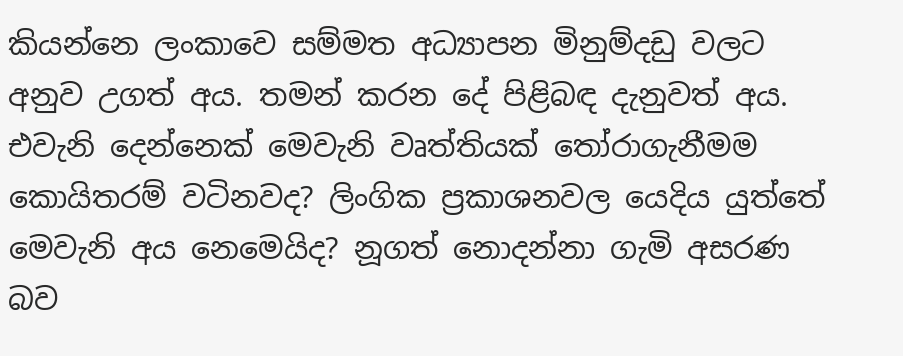කියන්නෙ ලංකාවෙ සම්මත අධ්‍යාපන මිනුම්දඩු වලට අනුව උගත් අය. තමන් කරන දේ පිළිබඳ දැනුවත් අය. එවැනි දෙන්නෙක් මෙවැනි වෘත්තියක් තෝරාගැනීමම කොයිතරම් වටිනවද? ලිංගික ප්‍රකාශනවල යෙදිය යුත්තේ මෙවැනි අය නෙමෙයිද? නූගත් නොදන්නා ගැමි අසරණ බව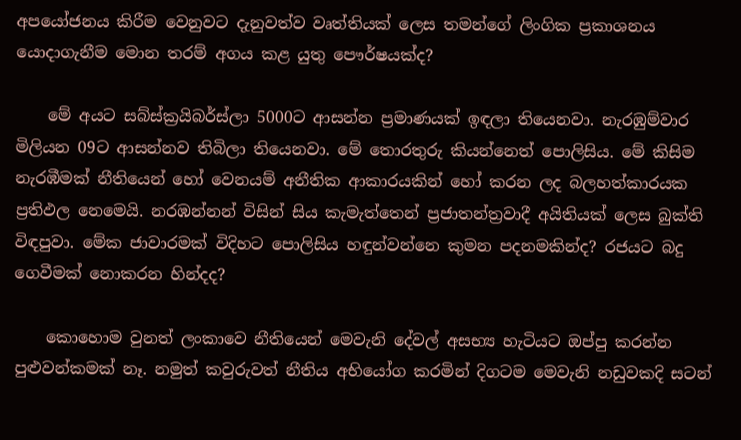අපයෝජනය කිරීම වෙනුවට දැනුවත්ව වෘත්තියක් ලෙස තමන්ගේ ලිංගික ප්‍රකාශනය යොදාගැනීම මොන තරම් අගය කළ යුතු පෞර්ෂයක්ද?

    මේ අයට සබ්ස්ක්‍රයිබර්ස්ලා 5000ට ආසන්න ප්‍රමාණයක් ඉඳලා තියෙනවා. නැරඹුම්වාර මිලියන 09ට ආසන්නව තිබිලා තියෙනවා. මේ තොරතුරු කියන්නෙත් පොලිසිය. මේ කිසිම නැරඹීමක් නීතියෙන් හෝ වෙනයම් අනීතික ආකාරයකින් හෝ කරන ලද බලහත්කාරයක ප්‍රතිඵල නෙමෙයි. නරඹන්නන් විසින් සිය කැමැත්තෙන් ප්‍රජාතන්ත්‍රවාදී අයිතියක් ලෙස බුක්ති විඳපුවා. මේක ජාවාරමක් විදිහට ‍පොලිසිය හඳුන්වන්නෙ කුමන පදනමකින්ද? රජයට බදු ගෙවීමක් නොකරන හින්දද?

    කොහොම වුනත් ලංකාවෙ නීතියෙන් මෙවැනි දේවල් අසභ්‍ය හැටියට ඔප්පු කරන්න පුළුවන්කමක් නෑ. නමුත් කවුරුවත් නීතිය අභියෝග කරමින් දිගටම මෙවැනි නඩුවකදි සටන්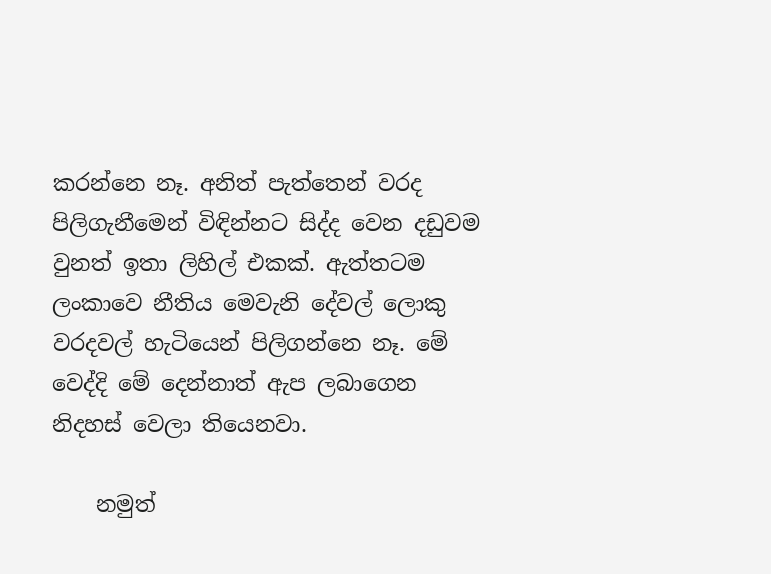කරන්නෙ නෑ. අනිත් පැත්තෙන් වරද පිලිගැනීමෙන් ‍විඳින්නට සිද්ද වෙන දඩුවම වුනත් ඉතා ලිහිල් එකක්. ඇත්තටම ලංකාවෙ නීතිය මෙවැනි දේවල් ලොකු වරදවල් හැටියෙන් පිලිගන්නෙ නෑ. මේ වෙද්දි මේ දෙන්නාත් ඇප ලබාගෙන නිදහස් වෙලා තියෙනවා.

    නමුත්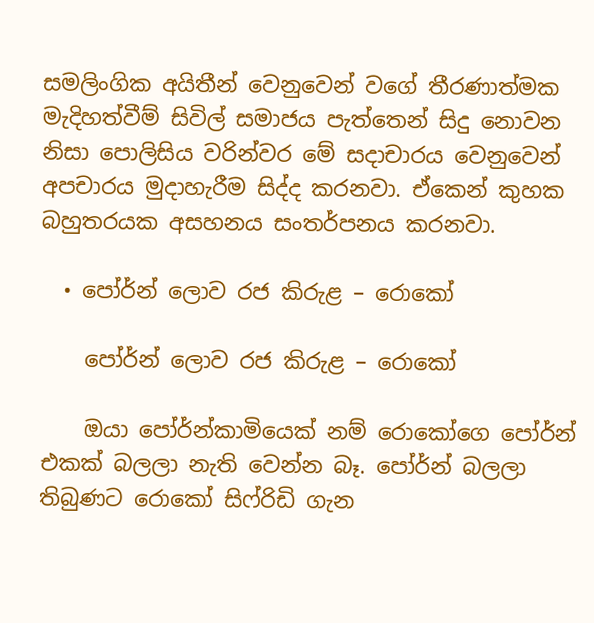සමලිංගික අයිතීන් වෙනුවෙන් වගේ තීරණාත්මක මැදිහත්වීම් සිවිල් සමාජය පැත්තෙන් සිදු නොවන නිසා පොලිසිය වරින්වර මේ සදාචාරය වෙනුවෙන් අපචාරය මුදාහැරීම සිද්ද කරනවා. ඒකෙන් කුහක බහුතරයක අසහනය සංතර්පනය කරනවා.

  • පෝර්න් ලොව රජ කිරුළ – රොකෝ

    පෝර්න් ලොව රජ කිරුළ – රොකෝ

    ඔයා පෝර්න්කාමියෙක් නම් රොකෝගෙ පෝර්න් එකක් බලලා නැති වෙන්න බෑ. පෝර්න් බලලා තිබුණට රොකෝ සිෆ්රිඩි ගැන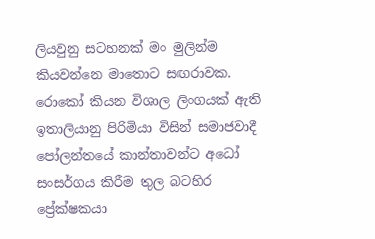ලියවුනු සටහනක් මං මුලින්ම කියවන්නෙ මාතොට සඟරාවක. රොකෝ කියන විශාල ලිංගයක් ඇති ඉතාලියානු පිරිමියා විසින් සමාජවාදී පෝලන්තයේ කාන්තාවන්ට අධෝ සංසර්ගය කිරීම තුල බටහිර ප්‍රේක්ෂකයා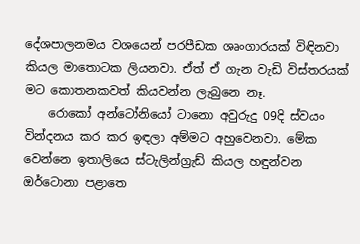දේශපාලනමය වශයෙන් පරපීඩක ශෘංගාරයක් විඳිනවා කියල මාතොටක ලියනවා. ඒත් ඒ ගැන වැඩි විස්තරයක් මට කොතනකවත් කියවන්න ලැබුනෙ නෑ.
    රොකෝ අන්ටෝනියෝ ටානො අවුරුදු 09දි ස්වයං වින්දනය කර කර ඉඳලා අම්මට අහුවෙනවා. මේක වෙන්නෙ ඉතාලියෙ ස්ටැලින්ග්‍රැඩ් කියල හඳුන්වන ඔර්ටොනා පළාතෙ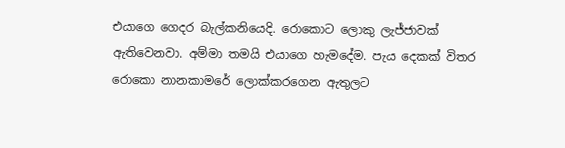එයාගෙ ගෙදර බැල්කනියෙදි. රොකොට ලොකු ලැජ්ජාවක් ඇතිවෙනවා. අම්මා තමයි එයාගෙ හැමදේම. පැය දෙකක් විතර රොකො නානකාමරේ ලොක්කරගෙන ඇතුලට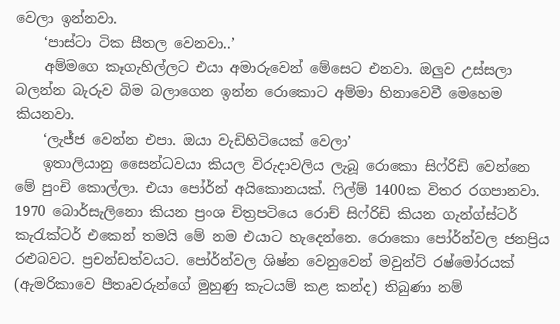වෙලා ඉන්නවා.
    ‘පාස්ටා ටික සීතල වෙනවා..’
    අම්මගෙ කෑගැහිල්ලට එයා අමාරුවෙන් මේසෙට එනවා. ඔලුව උස්සලා බලන්න බැරුව බිම බලාගෙන ඉන්න රොකොට අම්මා හිනාවෙවී මෙහෙම කියනවා.
    ‘ලැජ්ජ වෙන්න එපා. ඔයා වැඩිහිටියෙක් වෙලා’
    ඉතාලියානු සෛන්ධවයා කියල විරුදාවලිය ලැබූ රොකො සිෆ්රිඩි වෙන්නෙ මේ පුංචි කොල්ලා. එයා පෝර්න් අයිකොනයක්. ෆිල්ම් 1400ක විතර රගපානවා. 1970 බොර්සැලිනො කියන ප්‍රංශ චිත්‍රපටියෙ රොච් සිෆ්රිඩි කියන ගැන්ග්ස්ටර් කැරැක්ටර් එකෙන් තමයි මේ නම එයාට හැදෙන්නෙ. රොකො පෝර්න්වල ජනප්‍රිය රළුබවට. ප්‍රචන්ඩත්වයට. පෝර්න්වල ශිෂ්න වෙනුවෙන් මවුන්ට් රෂ්මෝරයක් (ඇමරිකාවෙ පීතෘවරුන්ගේ මුහුණු කැටයම් කළ කන්ද) තිබුණා නම්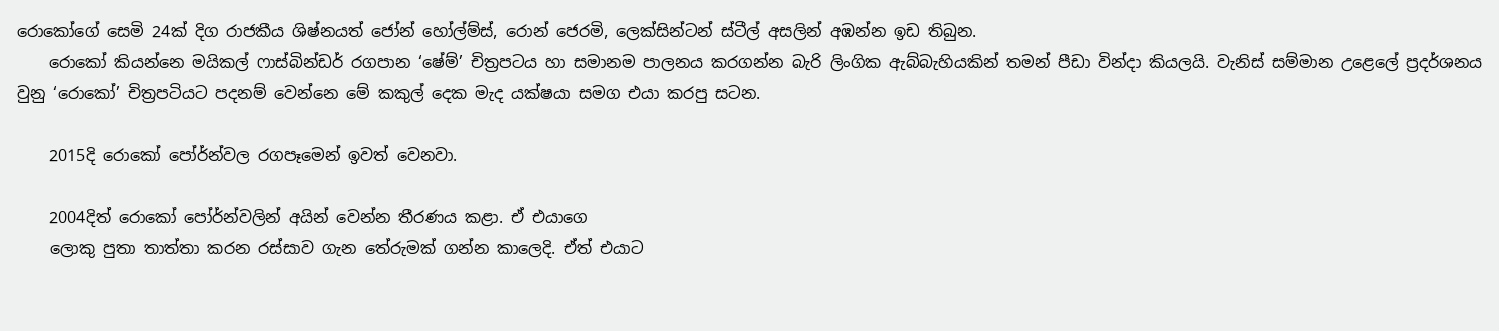රොකෝගේ සෙමි 24ක් දිග රාජකීය ශිෂ්නයත් ජෝන් හෝල්ම්ස්, රොන් ජෙරමි, ලෙක්සින්ටන් ස්ටීල් අසලින් අඹන්න ඉඩ තිබුන.
    රොකෝ කියන්නෙ මයිකල් ෆාස්බින්ඩර් රගපාන ‘ෂේම්’ චිත්‍රපටය හා සමානම පාලනය කරගන්න බැරි ලිංගික ඇබ්බැහියකින් තමන් පීඩා වින්දා කියලයි. වැනිස් සම්මාන උළෙලේ ප්‍රදර්ශනය වුනු ‘රොකෝ’ චිත්‍රපටියට පදනම් වෙන්නෙ මේ කකුල් දෙක මැද යක්ෂයා සමග එයා කරපු සටන.

    2015දි රොකෝ පෝර්න්වල රගපෑමෙන් ඉවත් වෙනවා.

    2004දිත් රොකෝ පෝර්න්වලින් අයින් වෙන්න තීරණය කළා. ඒ එයාගෙ
    ලොකු පුතා තාත්තා කරන රස්සාව ගැන තේරුමක් ගන්න කාලෙදි. ඒත් එයාට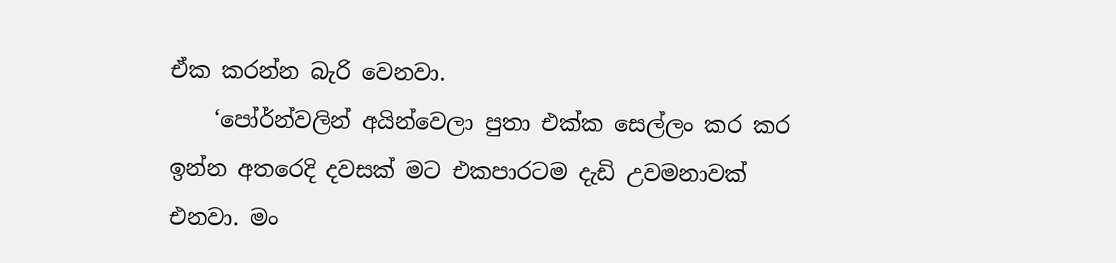ඒක කරන්න බැරි වෙනවා.
    ‘පෝර්න්වලින් අයින්වෙලා පුතා එක්ක සෙල්ලං කර කර ඉන්න අතරෙදි දවසක් මට එකපාරටම දැඩි උවමනාවක් එනවා. මං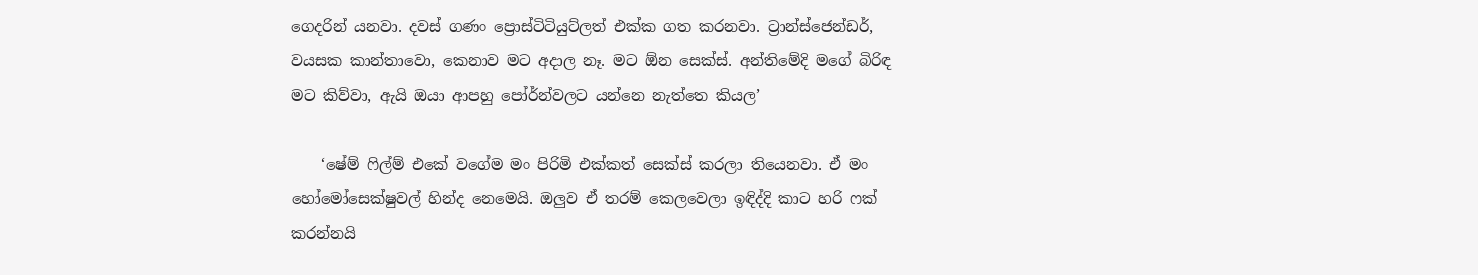ගෙදරින් යනවා. දවස් ගණං ප්‍රොස්ටිටියුට්ලත් එක්ක ගත කරනවා. ට්‍රාන්ස්ජෙන්ඩර්, වයසක කාන්තාවො, කෙනාව මට අදාල නෑ. මට ඕන සෙක්ස්. අන්තිමේදි මගේ බිරිඳ මට කිව්වා, ඇයි ඔයා ආපහු පෝර්න්වලට යන්නෙ නැත්තෙ කියල’

    ‘ෂේම් ෆිල්ම් එකේ වගේම මං පිරිමි එක්කත් සෙක්ස් කරලා තියෙනවා. ඒ මං හෝමෝසෙක්ෂුවල් හින්ද නෙමෙයි. ඔලුව ඒ තරම් කෙලවෙලා ඉඳිද්දි කාට හරි ෆක් කරන්නයි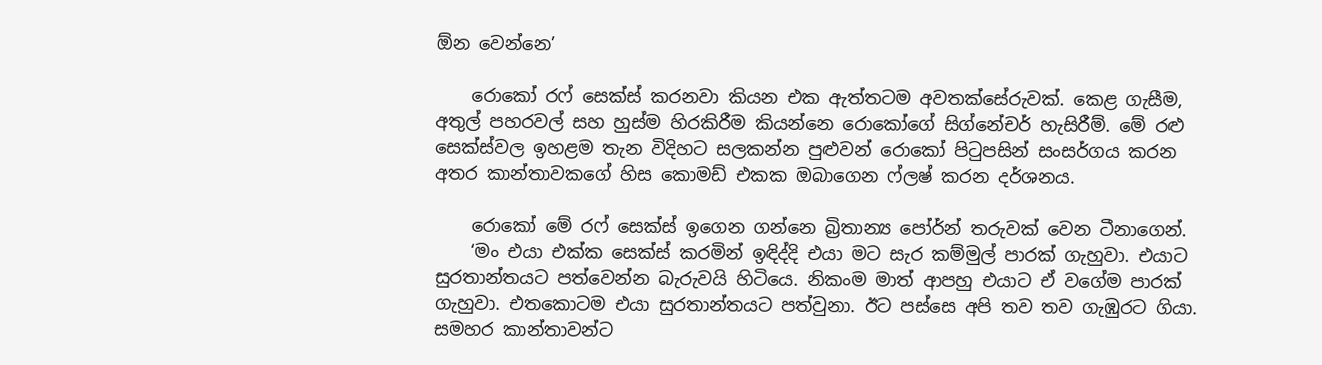ඕන වෙන්නෙ’

    රොකෝ රෆ් සෙක්ස් කරනවා කියන එක ඇත්තටම අවතක්සේරුවක්. කෙළ ගැසීම, අතුල් පහරවල් සහ හුස්ම හිරකිරීම කියන්නෙ රොකෝගේ සිග්නේචර් හැසිරීම්. මේ රළු සෙක්ස්වල ඉහළම තැන විදිහට සලකන්න පුළුවන් රොකෝ පිටුපසින් සංසර්ගය කරන අතර කාන්තාවකගේ හිස කොමඩ් එකක ඔබාගෙන ෆ්ලෂ් කරන දර්ශනය.

    රොකෝ මේ රෆ් සෙක්ස් ඉගෙන ගන්නෙ බ්‍රිතාන්‍ය පෝර්න් තරුවක් වෙන ටීනාගෙන්.
    ‘මං එයා එක්ක සෙක්ස් කරමින් ඉඳිද්දි එයා මට සැර කම්මුල් පාරක් ගැහුවා. එයාට සුරතාන්තයට පත්වෙන්න බැරුවයි හිටියෙ. නිකංම මාත් ආපහු එයාට ඒ වගේම පාරක් ගැහුවා. එතකොටම එයා සුරතාන්තයට පත්වුනා. ඊට පස්සෙ අපි තව තව ගැඹුරට ගියා. සමහර කාන්තාවන්ට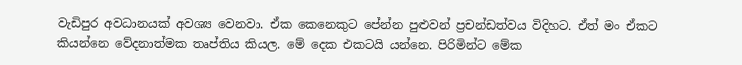වැඩිපුර අවධානයක් අවශ්‍ය වෙනවා. ඒක කෙනෙකුට පේන්න පුළුවන් ප්‍රචන්ඩත්වය විදිහට. ඒත් මං ඒකට කියන්නෙ වේදනාත්මක තෘප්තිය කියල. මේ දෙක එකටයි යන්නෙ. පිරිමින්ට මේක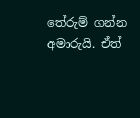තේරුම් ගන්න අමාරුයි. ඒත්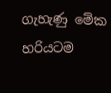ගැහැණු මේක හරියටම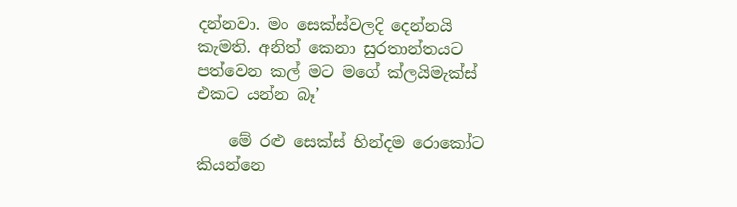දන්නවා. මං සෙක්ස්වලදි දෙන්නයි කැමති. අනිත් කෙනා සුරතාන්තයට පත්වෙන කල් මට මගේ ක්ලයිමැක්ස් එකට යන්න බෑ’

    මේ රළු සෙක්ස් හින්දම රොකෝට කියන්නෙ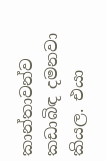කාන්තාවන්ව කඩාබිඳ දමනවා කියල. එයා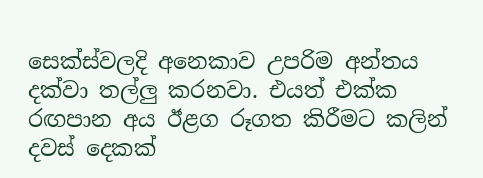සෙක්ස්වලදි අනෙකාව උපරිම අන්තය දක්වා තල්ලු කරනවා. එයත් එක්ක රඟපාන අය ඊළග රූගත කිරීමට කලින් දවස් දෙකක්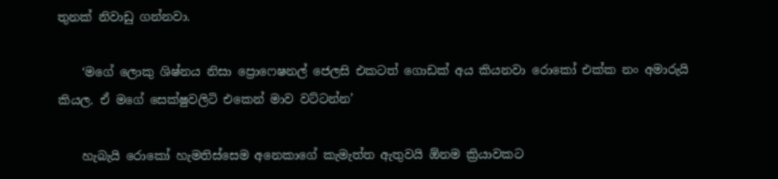තුනක් නිවාඩු ගන්නවා.

    ‘මගේ ලොකු ශිෂ්නය නිසා ප්‍රොෆෙෂනල් ජෙලසි එකටත් ගොඩක් අය කියනවා රොකෝ එක්ක නං අමාරුයි කියල. ඒ මගේ සෙක්ෂුවලිටි එකෙන් මාව වට්ටන්න’

    හැබැයි රොකෝ හැමතිස්සෙම අනෙකාගේ කැමැත්ත ඇතුවයි ඕනම ක්‍රියාවකට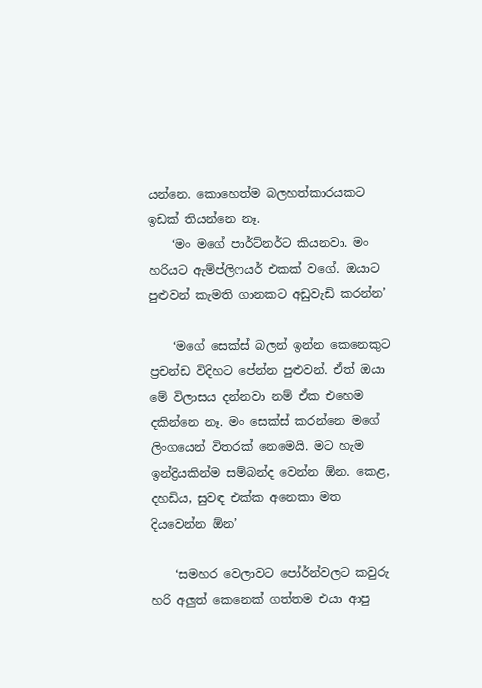යන්නෙ. කොහෙත්ම බලහත්කාරයකට ඉඩක් තියන්නෙ නෑ.
    ‘මං මගේ පාර්ට්නර්ට කියනවා. මං හරියට ඇම්ප්ලිෆයර් එකක් වගේ. ඔයාට පුළුවන් කැමති ගානකට අඩුවැඩි කරන්න’

    ‘මගේ සෙක්ස් බලන් ඉන්න කෙනෙකුට ප්‍රචන්ඩ විදිහට පේන්න පුළුවන්. ඒත් ඔයා මේ විලාසය දන්නවා නම් ඒක එහෙම දකින්නෙ නෑ. මං සෙක්ස් කරන්නෙ මගේ ලිංගයෙන් විතරක් නෙමෙයි. මට හැම ඉන්ද්‍රියකින්ම සම්බන්ද වෙන්න ඕන. කෙළ, දහඩිය, සුවඳ එක්ක අනෙකා මත දියවෙන්න ඕන’

    ‘සමහර වෙලාවට පෝර්න්වලට කවුරු හරි අලුත් කෙනෙක් ගත්තම එයා ආපු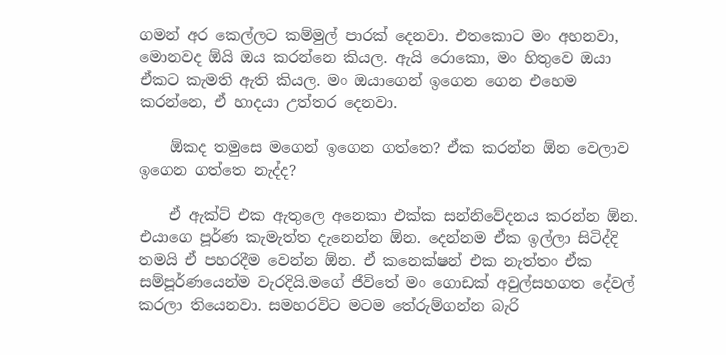ගමන් අර කෙල්ලට කම්මුල් පාරක් දෙනවා. එතකොට මං අහනවා, මොනවද ඕයි ඔය කරන්නෙ කියල. ඇයි රොකො, මං හිතුවෙ ඔයා ඒකට කැමති ඇති කියල. මං ඔයාගෙන් ඉගෙන ගෙන එහෙම කරන්නෙ, ඒ හාදයා උත්තර දෙනවා.

    ඕකද තමුසෙ මගෙන් ඉගෙන ගත්තෙ? ඒක කරන්න ඕන වෙලාව ඉගෙන ගත්තෙ නැද්ද?

    ඒ ඇක්ට් එක ඇතුලෙ අනෙකා එක්ක සන්නිවේදනය කරන්න ඕන. එයාගෙ පූර්ණ කැමැත්ත දැනෙන්න ඕන. දෙන්නම ඒක ඉල්ලා සිටිද්දි තමයි ඒ පහරදීම වෙන්න ඕන. ඒ කනෙක්ෂන් එක නැත්තං ඒක සම්පූර්ණයෙන්ම වැරදියි.මගේ ජීවිතේ මං ගොඩක් අවුල්සහගත දේවල් කරලා තියෙනවා. සමහරවිට මටම තේරුම්ගන්න බැරි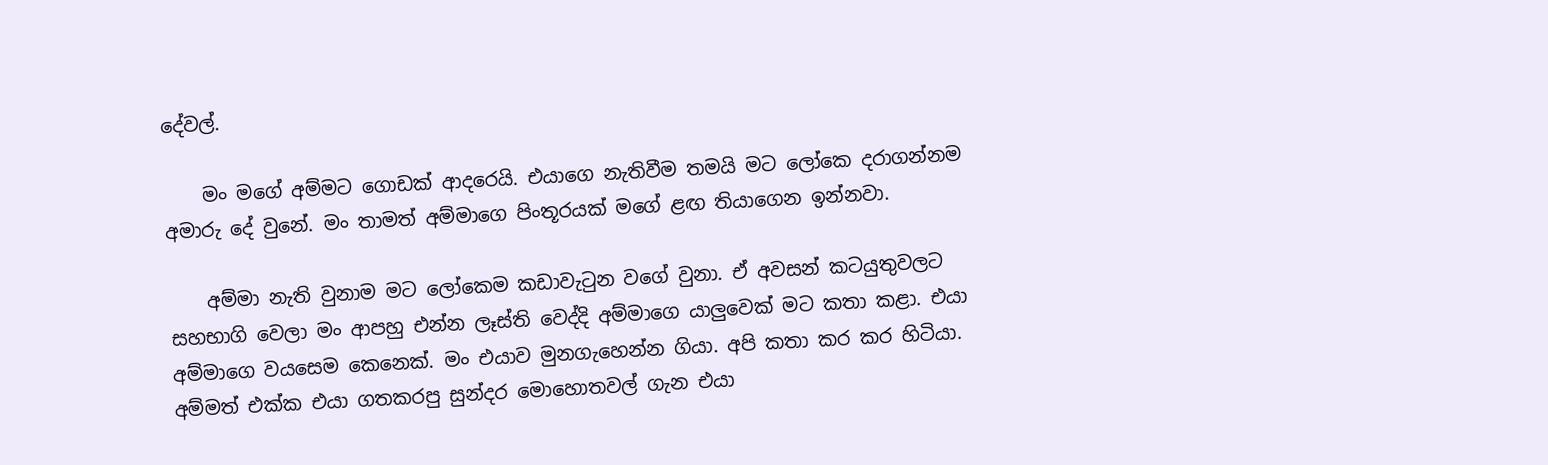දේවල්.

    මං මගේ අම්මට ගොඩක් ආදරෙයි. එයාගෙ නැතිවීම තමයි මට ලෝකෙ දරාගන්නම අමාරු දේ වුනේ. මං තාමත් අම්මාගෙ පිංතූරයක් මගේ ළඟ තියාගෙන ඉන්නවා.

    අම්මා නැති වුනාම මට ලෝකෙම කඩාවැටුන වගේ වුනා. ඒ අවසන් කටයුතුවලට සහභාගි වෙලා මං ආපහු එන්න ලෑස්ති වෙද්දි අම්මාගෙ යාලුවෙක් මට කතා කළා. එයා අම්මාගෙ වයසෙම කෙනෙක්. මං එයාව මුනගැහෙන්න ගියා. අපි කතා කර කර හිටියා. අම්මත් එක්ක එයා ගතකරපු සුන්දර මොහොතවල් ගැන එයා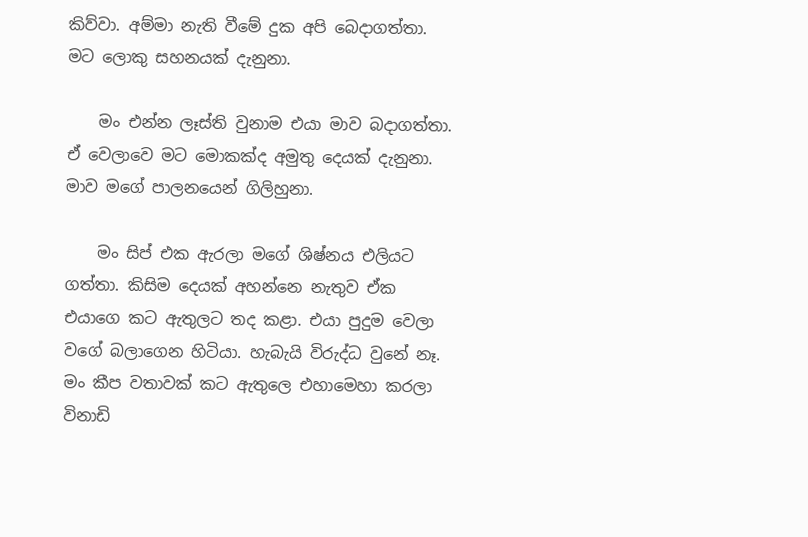කිව්වා. අම්මා නැති වීමේ දුක අපි බෙදාගත්තා. මට ලොකු සහනයක් දැනුනා.

    මං එන්න ලෑස්ති වුනාම එයා මාව බදාගත්තා. ඒ වෙලාවෙ මට මොකක්ද අමුතු දෙයක් දැනුනා. මාව මගේ පාලනයෙන් ගිලිහුනා.

    මං සිප් එක ඇරලා මගේ ශිෂ්නය එලියට ගත්තා. කිසිම දෙයක් අහන්නෙ නැතුව ඒක එයාගෙ කට ඇතුලට තද කළා. එයා පුදුම වෙලා වගේ බලාගෙන හිටියා. හැබැයි විරුද්ධ වුනේ නෑ. මං කීප වතාවක් කට ඇතුලෙ එහාමෙහා කරලා විනාඩි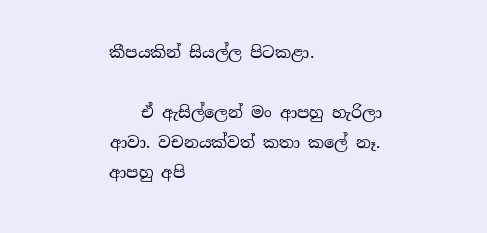කීපයකින් සියල්ල පිටකළා.

    ඒ ඇසිල්ලෙන් මං ආපහු හැරිලා ආවා. වචනයක්වත් කතා කලේ නෑ. ආපහු අපි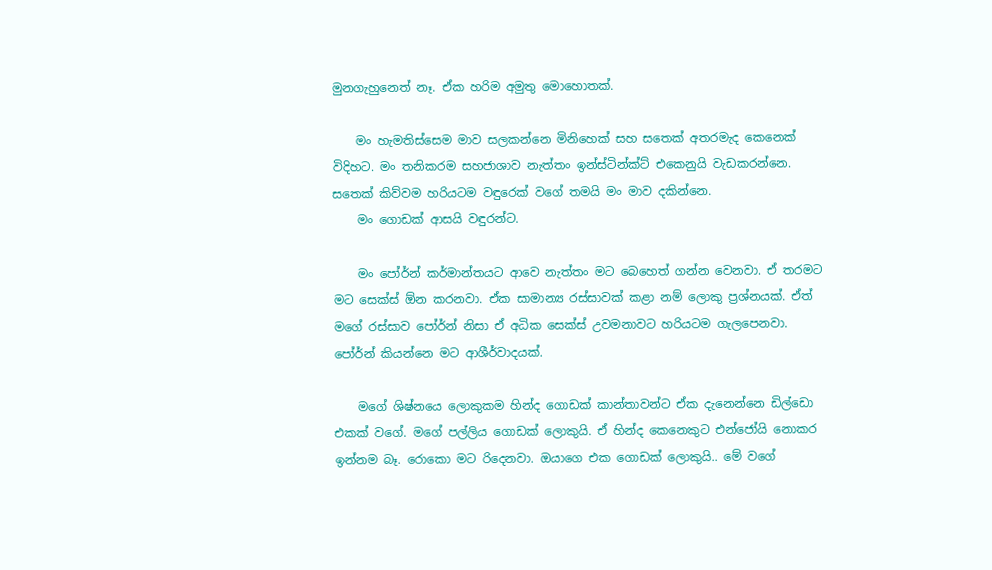මුනගැහුනෙත් නෑ. ඒක හරිම අමුතු මොහොතක්.

    මං හැමතිස්සෙම මාව සලකන්නෙ මිනිහෙක් සහ සතෙක් අතරමැද කෙනෙක් විදිහට. මං තනිකරම සහජාශාව නැත්තං ඉන්ස්ටින්ක්ට් එකෙනුයි වැඩකරන්නෙ. සතෙක් කිව්වම හරියටම වඳුරෙක් වගේ තමයි මං මාව දකින්නෙ.
    මං ගොඩක් ආසයි වඳුරන්ට.

    මං පෝර්න් කර්මාන්තයට ආවෙ නැත්තං මට බෙහෙත් ගන්න වෙනවා. ඒ තරමට මට සෙක්ස් ඕන කරනවා. ඒක සාමාන්‍ය රස්සාවක් කළා නම් ලොකු ප්‍රශ්නයක්. ඒත් මගේ රස්සාව පෝර්න් නිසා ඒ අධික සෙක්ස් උවමනාවට හරියටම ගැලපෙනවා. පෝර්න් කියන්නෙ මට ආශීර්වාදයක්.

    මගේ ශිෂ්නයෙ ලොකුකම හින්ද ගොඩක් කාන්තාවන්ට ඒක දැනෙන්නෙ ඩිල්ඩො එකක් වගේ. මගේ පල්ලිය ගොඩක් ලොකුයි. ඒ හින්ද කෙනෙකුට එන්ජෝයි නොකර ඉන්නම බෑ. රොකො මට රිදෙනවා. ඔයාගෙ එක ගොඩක් ලොකුයි.. මේ වගේ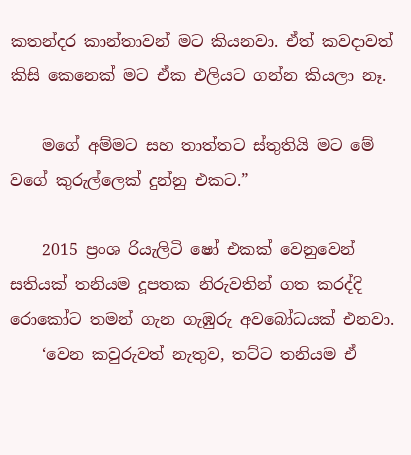කතන්දර කාන්තාවන් මට කියනවා. ඒත් කවදාවත් කිසි කෙනෙක් මට ඒක එලියට ගන්න කියලා නෑ.

    මගේ අම්මට සහ තාත්තට ස්තුතියි මට මේ වගේ කුරුල්ලෙක් දුන්නු එකට.”

    2015 ප්‍රංශ රියැලිටි ෂෝ එකක් වෙනුවෙන් සතියක් තනියම දූපතක නිරුවතින් ගත කරද්දි රොකෝට තමන් ගැන ගැඹුරු අ‍වබෝධයක් එනවා.
    ‘වෙන කවුරුවත් නැතුව, තට්ට තනියම ඒ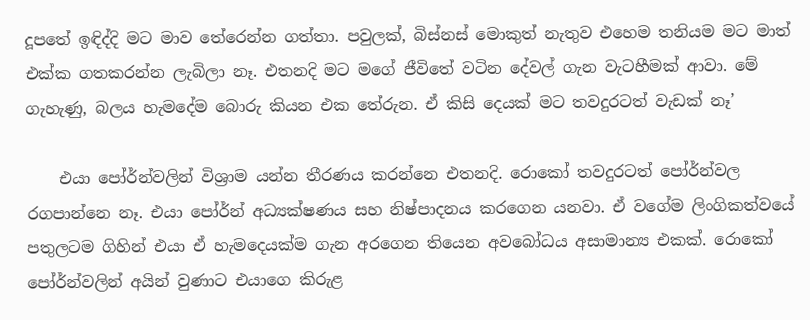දූපතේ ඉඳිද්දි මට මාව තේරෙන්න ගත්තා. පවුලක්, බිස්නස් මොකුත් නැතුව එහෙම තනියම මට මාත් එක්ක ගතකරන්න ලැබිලා නෑ. එතනදි මට මගේ ජීවිතේ වටින දේවල් ගැන වැටහීමක් ආවා. මේ ගැහැණු, බලය හැමදේම බොරු කියන එක තේරුන. ඒ කිසි දෙයක් මට තවදුරටත් වැඩක් නෑ’

    එයා පෝර්න්වලින් විශ්‍රාම යන්න තීරණය කරන්නෙ එතනදි. රොකෝ තවදුරටත් පෝර්න්වල රගපාන්නෙ නෑ. එයා පෝර්න් අධ්‍යක්ෂණය සහ නිෂ්පාදනය කරගෙන යනවා. ඒ වගේම ලිංගිකත්වයේ පතුලටම ගිහින් එයා ඒ හැමදෙයක්ම ගැන අරගෙන තියෙන අවබෝධය අසාමාන්‍ය එකක්. රොකෝ පෝර්න්වලින් අයින් වුණාට එයාගෙ කිරුළ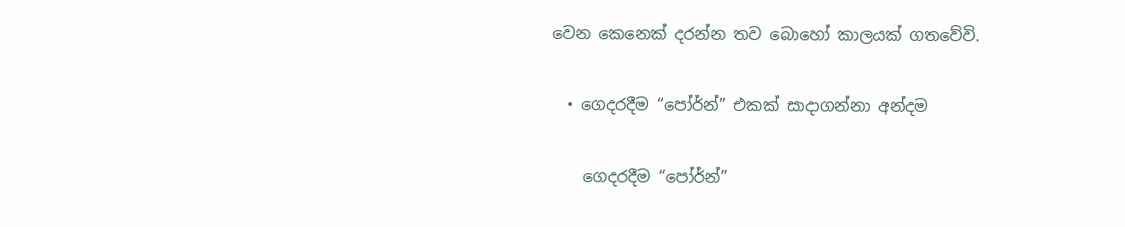වෙන කෙනෙක් දරන්න තව බොහෝ කාලයක් ගතවේවි.

  • ගෙදරදීම “පෝර්න්” එකක් සාදාගන්නා අන්දම

    ගෙදරදීම “පෝර්න්”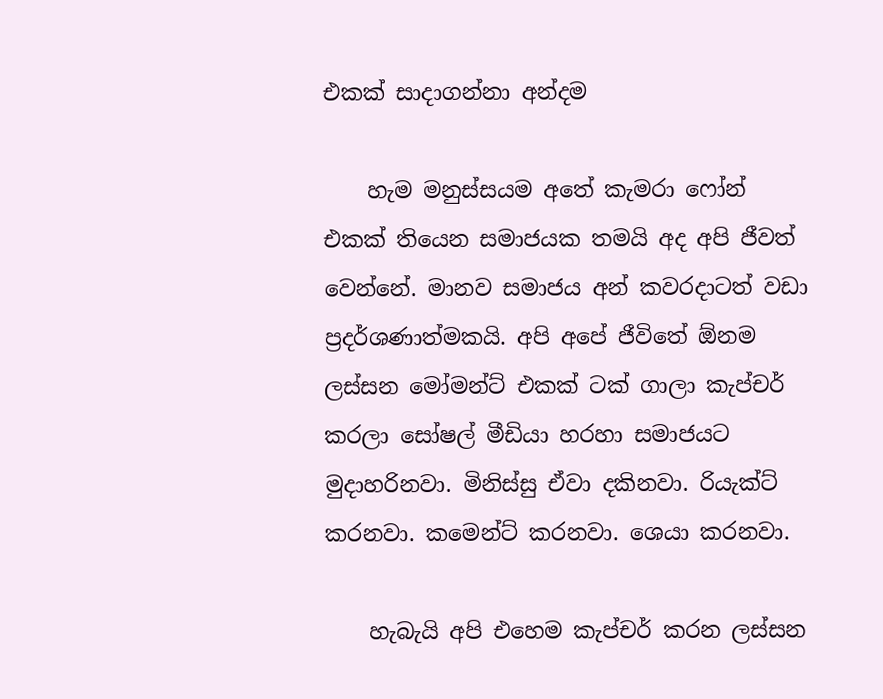එකක් සාදාගන්නා අන්දම

    හැම මනුස්සයම අතේ කැමරා ෆෝන් එකක් තියෙන සමාජයක තමයි අද අපි ජීවත් වෙන්නේ. මානව සමාජය අන් කවරදාටත් වඩා ප්‍රදර්ශණාත්මකයි. අපි අපේ ජීවිතේ ඕනම ලස්සන මෝමන්ට් එකක් ටක් ගාලා කැප්චර් කරලා සෝෂල් මීඩියා හරහා සමාජයට මුදාහරිනවා. මිනිස්සු ඒවා දකිනවා. රියැක්ට් කරනවා. කමෙන්ට් කරනවා. ශෙයා කරනවා.

    හැබැයි අපි එහෙම කැප්චර් කරන ලස්සන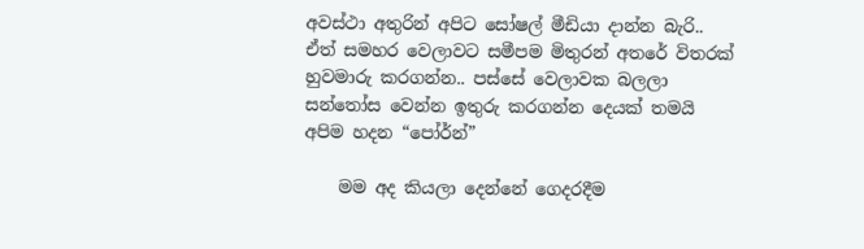අවස්ථා අතුරින් අපිට සෝෂල් මීඩියා දාන්න බැරි.. ඒත් සමහර වෙලාවට සමීපම මිතුරන් අතරේ විතරක් හුවමාරු කරගන්න.. පස්සේ වෙලාවක බලලා සන්තෝස වෙන්න ඉතුරු කරගන්න දෙයක් තමයි අපිම හදන “පෝර්න්”

    මම අද කියලා දෙන්නේ ගෙදරදීම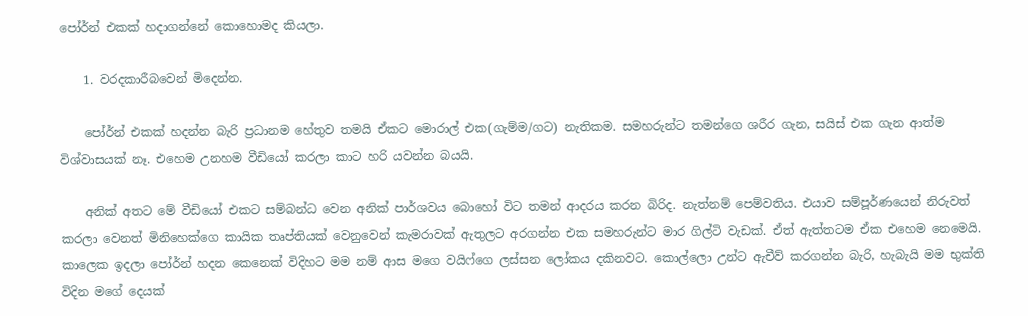පෝර්න් එකක් හදාගන්නේ කොහොමද කියලා.

    1. වරදකාරීබවෙන් මිදෙන්න.

    පෝර්න් එකක් හදන්න බැරි ප්‍රධානම හේතුව තමයි ඒකට මොරාල් එක(ගැම්ම/ගට) නැතිකම. සමහරුන්ට තමන්ගෙ ශරීර ගැන, සයිස් එක ගැන ආත්ම විශ්වාසයක් නෑ. එහෙම උනහම වීඩියෝ කරලා කාට හරි යවන්න බයයි.

    අනික් අතට මේ වීඩියෝ එකට සම්බන්ධ වෙන අනික් පාර්ශවය බොහෝ විට තමන් ආදරය කරන බිරිද. නැත්නම් පෙම්වතිය. එයාව සම්පූර්ණයෙන් නිරුවත් කරලා වෙනත් මිනිහෙක්ගෙ කායික තෘප්‍තියක් වෙනුවෙන් කැමරාවක් ඇතුලට අරගන්න එක සමහරුන්ට මාර ගිල්ටි වැඩක්. ඒත් ඇත්තටම ඒක එහෙම නෙමෙයි. කාලෙක ඉදලා පෝර්න් හදන කෙනෙක් විදිහට මම නම් ආස මගෙ වයිෆ්ගෙ ලස්සන ලෝකය දකිනවට. කොල්ලො උන්ට ඇචීව් කරගන්න බැරි, හැබැයි මම භුක්ති විදින මගේ දෙයක්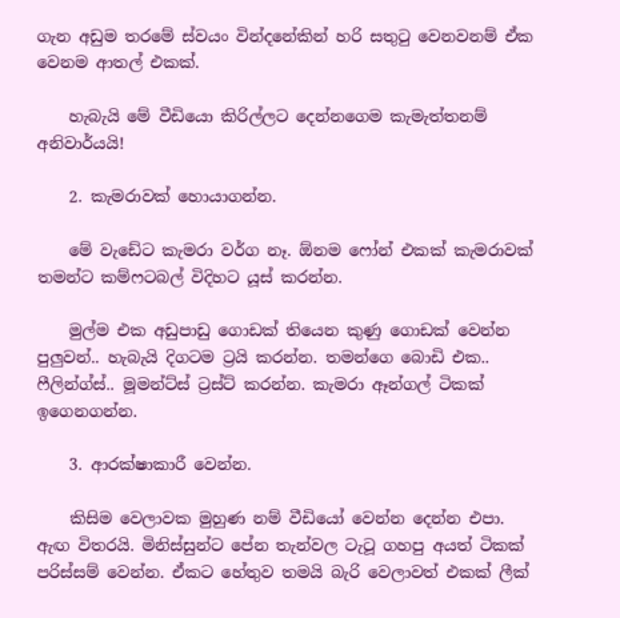ගැන අඩුම තරමේ ස්වයං වින්දනේකින් හරි සතුටු වෙනවනම් ඒක වෙනම ආතල් එකක්.

    හැබැයි මේ වීඩියො කිරිල්ලට දෙන්නගෙම කැමැත්තනම් අනිවාර්යයි!

    2. කැමරාවක් හොයාගන්න.

    මේ වැඩේට කැමරා වර්ග නෑ. ඕනම ෆෝන් එකක් කැමරාවක් තමන්ට කම්ෆටබල් විදිහට යූස් කරන්න.

    මුල්ම එක අඩුපාඩු ගොඩක් තියෙන කුණු ගොඩක් වෙන්න පුලුවන්.. හැබැයි දිගටම ට්‍රයි කරන්න. තමන්ගෙ බොඩි එක.. ෆීලින්ග්ස්.. මූමන්ට්ස් ට්‍රස්ට් කරන්න. කැමරා ඈන්ගල් ටිකක් ඉගෙනගන්න.

    3. ආරක්ෂාකාරී වෙන්න.

    කිසිම වෙලාවක මුහුණ නම් වීඩියෝ වෙන්න දෙන්න එපා. ඇඟ විතරයි. මිනිස්සුන්ට පේන තැන්වල ටැටූ ගහපු අයත් ටිකක් පරිස්සම් වෙන්න. ඒකට හේතුව තමයි බැරි වෙලාවත් එකක් ලීක්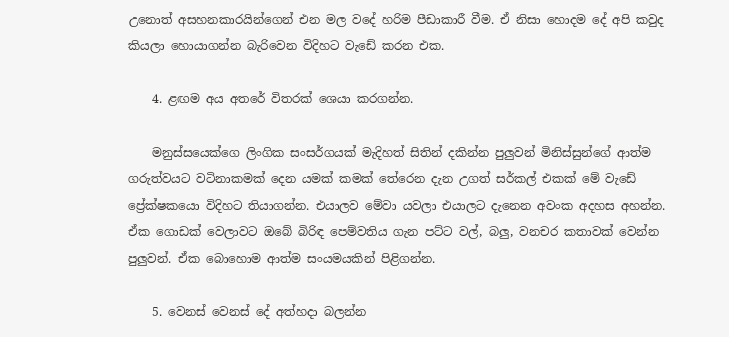උනොත් අසහනකාරයින්ගෙන් එන මල වදේ හරිම පීඩාකාරී වීම. ඒ නිසා හොදම දේ අපි කවුද කියලා හොයාගන්න බැරිවෙන විදිහට වැඩේ කරන එක.

    4. ළඟම අය අතරේ විතරක් ශෙයා කරගන්න.

    මනුස්සයෙක්ගෙ ලිංගික සංසර්ගයක් මැදිහත් සිතින් දකින්න පුලුවන් මිනිස්සුන්ගේ ආත්ම ගරුත්වයට වටිනාකමක් දෙන යමක් කමක් තේරෙන දැන උගත් සර්කල් එකක් මේ වැඩේ ප්‍රේක්ෂකයො විදිහට තියාගන්න. එයාලව මේවා යවලා එයාලට දැනෙන අවංක අදහස අහන්න. ඒක ගොඩක් වෙලාවට ඔබේ බිරිඳ පෙම්වතිය ගැන පට්ට වල්, බලු, වනචර කතාවක් වෙන්න පුලුවන්. ඒක බොහොම ආත්ම සංයමයකින් පිළිගන්න.

    5. වෙනස් වෙනස් දේ අත්හදා බලන්න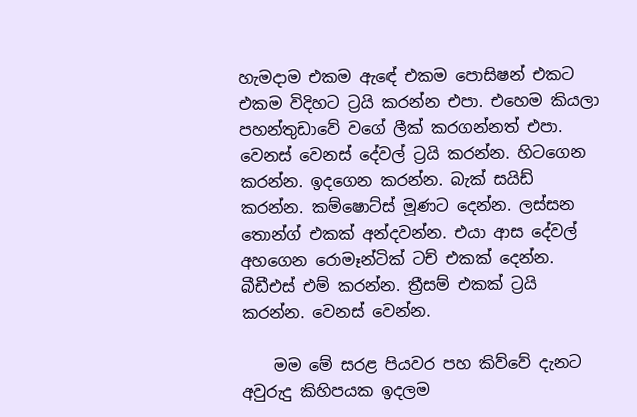හැමදාම එකම ඇඳේ එකම පොසිෂන් එකට එකම විදිහට ට්‍රයි කරන්න එපා. එහෙම කියලා පහන්තුඩාවේ වගේ ලීක් කරගන්නත් එපා. වෙනස් වෙනස් දේවල් ට්‍රයි කරන්න. හිටගෙන කරන්න. ඉදගෙන කරන්න. බැක් සයිඩ් කරන්න. කම්ෂොට්ස් මූණට දෙන්න. ලස්සන තොන්ග් එකක් අන්දවන්න. එයා ආස දේවල් අහගෙන රොමෑන්ටික් ටච් එකක් දෙන්න. බීඩීඑස් එම් කරන්න. ත්‍රීසම් එකක් ට්‍රයි කරන්න. වෙනස් වෙන්න.

    මම මේ සරළ පියවර පහ කිව්වේ දැනට අවුරුදු කිහිපයක ඉදලම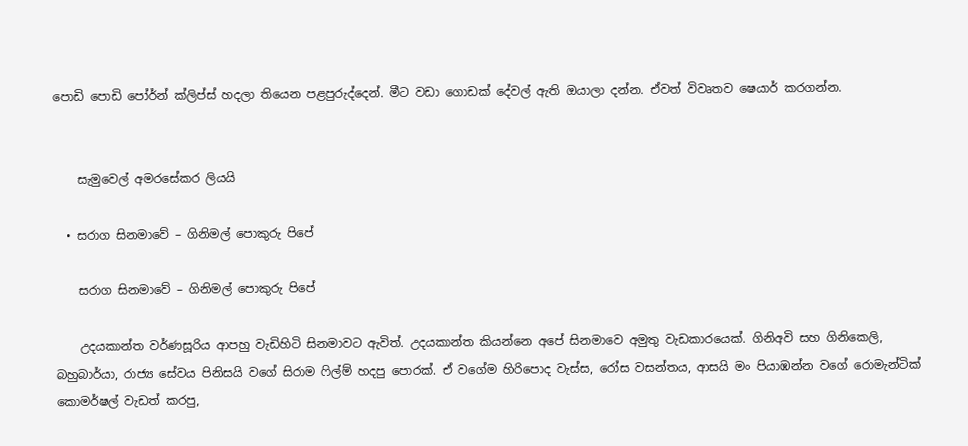පොඩි පොඩි පෝර්න් ක්ලිප්ස් හදලා තියෙන පළපුරුද්දෙන්. මීට වඩා ගොඩක් දේවල් ඇති ඔයාලා දන්න. ඒවත් විවෘතව ෂෙයාර් කරගන්න.


    සැමුවෙල් අමරසේකර ලියයි

  • සරාග සිනමාවේ – ගිනිමල් පොකුරු පිපේ

    සරාග සිනමාවේ – ගිනිමල් පොකුරු පිපේ

    උදයකාන්ත වර්ණසූරිය ආපහු වැඩිහිටි සිනමාවට ඇවිත්. උදයකාන්ත කියන්නෙ අපේ සිනමාවෙ අමුතු වැඩකාරයෙක්. ගිනිඅවි සහ ගිනිකෙලි, බහුබාර්යා, රාජ්‍ය ‍සේවය පිනිසයි වගේ සිරාම ෆිල්ම් හදපු පොරක්. ඒ වගේම හිරිපොද වැස්ස, රෝස වසන්තය, ආසයි මං පියාඹන්න වගේ රොමැන්ටික් කොමර්ෂල් වැඩත් කරපු,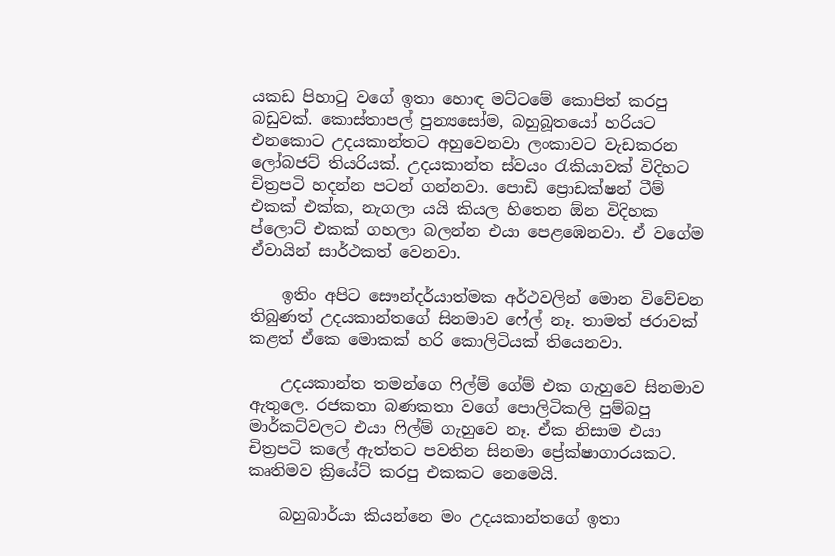යකඩ පිහාටු වගේ ඉතා හොඳ මට්ටමේ කොපිත් කරපු බඩුවක්. කොස්තාපල් පුන්‍යසෝම, බහුබූතයෝ හරියට එනකොට උදයකාන්තට අහුවෙනවා ලංකා‍වට වැඩකරන ලෝබජට් තියරියක්. උදයකාන්ත ස්වයං රැකියාවක් විදිහට චිත්‍රපටි හදන්න පටන් ගන්නවා. පොඩි ප්‍රොඩක්ෂන් ටීම් එකක් එක්ක, නැගලා යයි කියල හිතෙන ඕන විදිහක ප්ලොට් එකක් ගහලා බලන්න එයා පෙළඹෙනවා. ඒ වගේම ඒවායින් සාර්ථකත් වෙනවා.

    ඉතිං අපිට සෞන්දර්යාත්මක අර්ථවලින් මොන විවේචන තිබුණත් උදයකාන්තගේ සිනමාව ෆේල් නෑ. තාමත් ජරාවක් කළත් ඒකෙ මොකක් හරි කොලිටියක් තියෙනවා.

    උදයකාන්ත තමන්ගෙ ෆිල්ම් ගේම් එක ගැහුවෙ සිනමාව ඇතුලෙ. රජකතා බණකතා වගේ පොලිටිකලි පුම්බපු මාර්කට්වලට එයා ෆිල්ම් ගැහුවෙ නෑ. ඒක නිසාම එයා චිත්‍රපටි කලේ ඇත්තට පවතින සිනමා ප්‍රේක්ෂාගාරයකට. කෘතිමව ක්‍රියේට් කරපු එකකට නෙමෙයි.

    බහුබාර්යා කියන්නෙ මං උදයකාන්තගේ ඉතා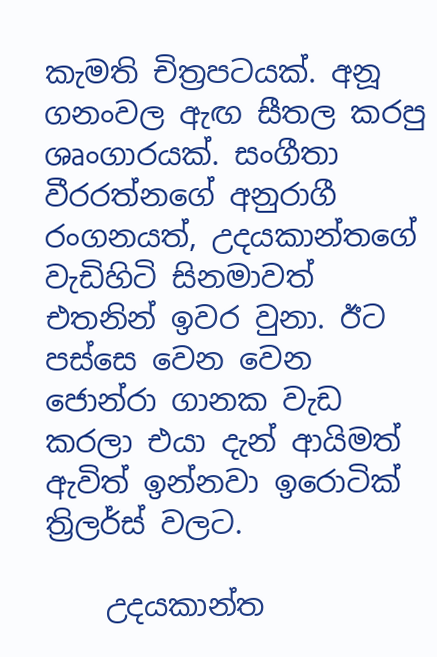කැමති චිත්‍රපටයක්. අනූ ගනංවල ඇඟ සීතල කරපු ශෘංගාරයක්. සංගීතා වීරරත්නගේ අනුරාගී රංගනයත්, උදයකාන්තගේ වැඩිහිටි සිනමාවත් එතනින් ඉවර වුනා. ඊට පස්සෙ වෙන වෙන ජොන්රා ගානක වැඩ කරලා එයා දැන් ආයිමත් ඇවිත් ඉන්නවා ඉරොටික් ත්‍රිලර්ස් වලට.

    උදයකාන්ත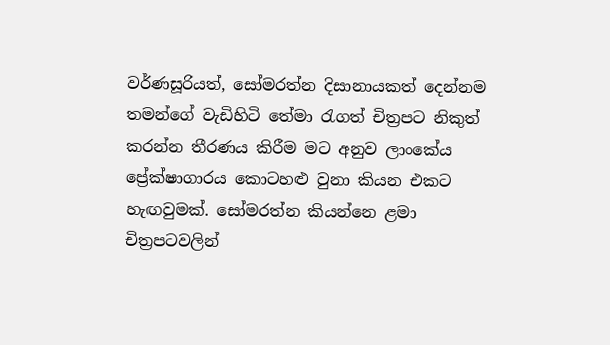වර්ණසූරියත්, සෝමරත්න දිසානායකත් දෙන්නම තමන්ගේ වැඩිහිටි තේමා රැගත් චිත්‍රපට නිකුත් කරන්න තීරණය කිරීම මට අනුව ලාංකේය ප්‍රේක්ෂාගාරය කොටහළු වුනා කියන එකට හැඟවුමක්. සෝමරත්න කියන්නෙ ළමා චිත්‍රපටවලින්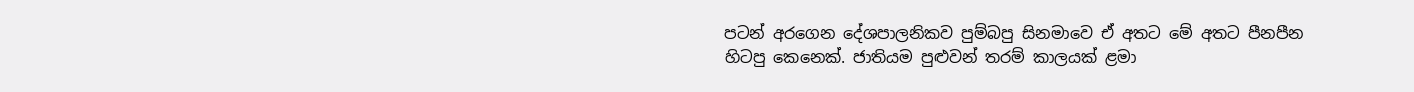පටන් අරගෙන දේශපාලනිකව පුම්බපු සිනමාවෙ ඒ අතට මේ අතට පීනපීන හිටපු කෙනෙක්. ජාතියම පුළුවන් තරම් කාලයක් ළමා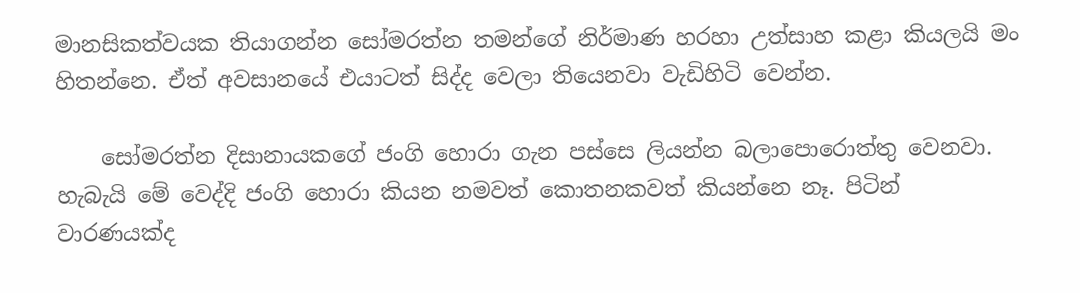මානසිකත්වයක තියාගන්න සෝමරත්න තමන්ගේ නිර්මාණ හරහා උත්සාහ කළා කියලයි මං හිතන්නෙ. ඒත් අවසානයේ එයාටත් සිද්ද වෙලා තියෙනවා වැඩිහිටි වෙන්න.

    සෝමරත්න දිසානායකගේ ජංගි හොරා ගැන පස්සෙ ලියන්න බලාපොරොත්තු වෙනවා. හැබැයි මේ වෙද්දි ජංගි හොරා කියන නමවත් කොතනකවත් කියන්නෙ නෑ. පිටින් වාරණයක්ද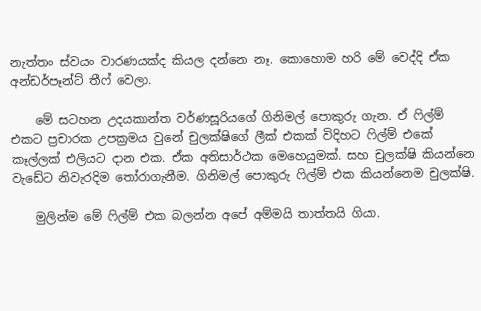නැත්තං ස්වයං වාරණයක්ද කියල දන්නෙ නෑ. කොහොම හරි මේ වෙද්දි ඒක අන්ඩර්පෑන්ට් තීෆ් වෙලා.

    මේ සටහන උදයකාන්ත වර්ණසූරියගේ ගිනිමල් පොකුරු ගැන. ඒ ෆිල්ම් එකට ප්‍රචාරක උපක්‍රමය වුනේ චුලක්ෂිගේ ලීක් එකක් විදිහට ෆිල්ම් එකේ කෑල්ලක් එලියට දාන එක. ඒක අතිසාර්ථක මෙහෙයුමක්. සහ චුලක්ෂි කියන්නෙ වැඩේට නිවැරදිම තෝරාගැනීම. ගිනිමල් පොකුරු ෆිල්ම් එක කියන්නෙම චුලක්ෂි.

    මුලින්ම මේ ෆිල්ම් එක බලන්න අපේ අම්මයි තාත්තයි ගියා.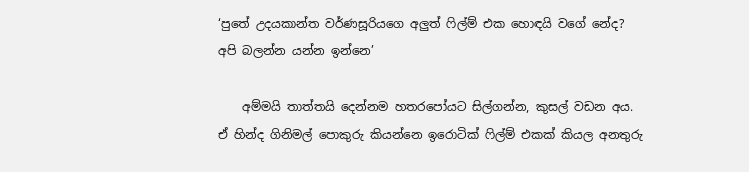‘පුතේ උදයකාන්ත වර්ණසූරියගෙ අලුත් ෆිල්ම් එක හොඳයි වගේ නේද? අපි බලන්න යන්න ඉන්නෙ’

    අම්මයි තාත්තයි දෙන්නම හතරපෝයට සිල්ගන්න, කුසල් වඩන අය. ඒ හින්ද ගිනිමල් පොකුරු කියන්නෙ ඉරොටික් ෆිල්ම් එකක් කියල අනතුරු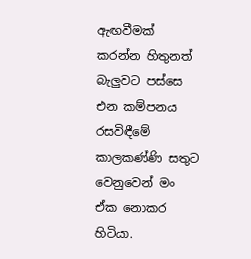ඇඟවීමක් කරන්න හිතුනත් බැලුවට පස්සෙ එන කම්පනය රසවිඳීමේ කාලකණ්ණි සතුට වෙනුවෙන් මං ඒක නොකර හිටියා.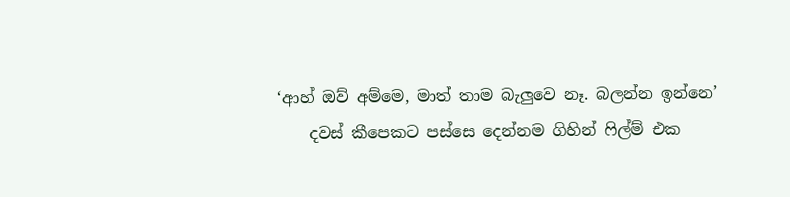‘ආහ් ඔව් අම්මෙ, මාත් තාම බැලුවෙ නෑ. බලන්න ඉන්නෙ’
    දවස් කීපෙකට පස්සෙ දෙන්නම ගිහින් ෆිල්ම් එක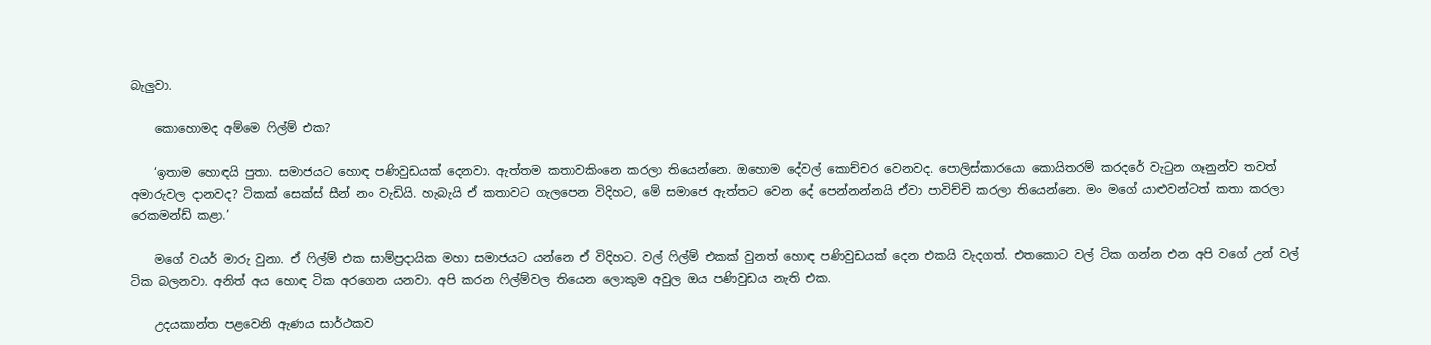බැලුවා.

    කොහොමද අම්මෙ ෆිල්ම් එක?

    ‘ඉතාම හොඳයි පුතා. සමාජයට හොඳ පණිවුඩයක් දෙනවා. ඇත්තම කතාවකිංනෙ කරලා තියෙන්නෙ. ඔහොම දේවල් කොච්චර වෙනවද. පොලිස්කාර‍යො කොයිතරම් කරදරේ වැටුන ගෑනුන්ව තවත් අමාරුවල දානවද? ටිකක් සෙක්ස් සීන් නං වැඩියි. හැබැයි ඒ කතාවට ගැලපෙන විදිහට, මේ සමාජෙ ඇත්තට වෙන දේ පෙන්නන්නයි ඒවා පාවිච්චි කරලා තියෙන්නෙ. මං මගේ යාළුවන්ටත් කතා කරලා රෙකමන්ඩ් කළා.’

    මගේ වයර් මාරු වුනා. ඒ ෆිල්ම් එක සාම්ප්‍රදායික මහා සමාජයට යන්නෙ ඒ විදිහට. වල් ෆිල්ම් එකක් වුනත් හොඳ පණිවුඩයක් දෙන එකයි වැදගත්. එතකොට වල් ටික ගන්න එන අපි වගේ උන් වල් ටික බලනවා. අනිත් අය හොඳ ටික අරගෙන යනවා. අපි කරන ෆිල්ම්වල තියෙන ලොකුම අවුල ඔය පණිවුඩය නැති එක.

    උදයකාන්ත පළවෙනි ඇණය සාර්ථකව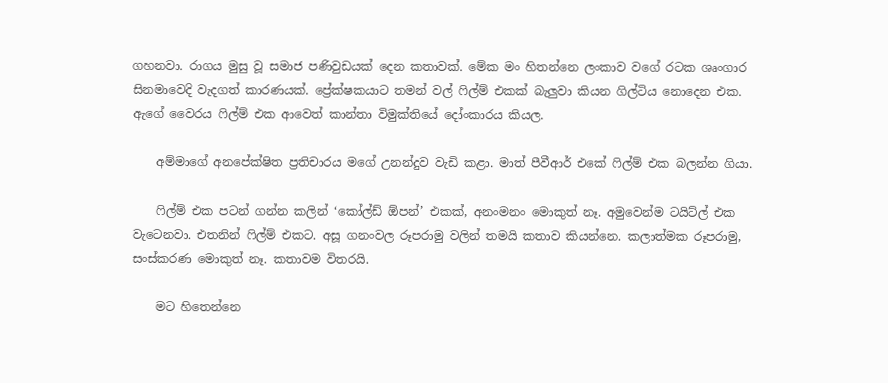ගහනවා. රාගය මුසු වූ සමාජ පණිවුඩයක් දෙන කතාවක්. මේක මං හිතන්නෙ ලංකාව වගේ රටක ශෘංගාර සිනමාවෙදි වැදගත් කාරණයක්. ප්‍රේක්ෂකයාට තමන් වල් ෆිල්ම් එකක් බැලුවා කියන ගිල්ටිය නොදෙන එක. ඇගේ වෛරය ෆිල්ම් එක ආවෙත් කාන්තා විමුක්තියේ දෝංකාරය කියල.

    අම්මාගේ අනපේක්ෂිත ප්‍රතිචාරය මගේ උනන්දුව වැඩි කළා. මාත් පීවීආර් එකේ ෆිල්ම් එක බලන්න ගියා.

    ෆිල්ම් එක පටන් ගන්න කලින් ‘කෝල්ඩ් ඕපන්’ එකක්, අනංමනං මොකුත් නෑ. අමුවෙන්ම ටයිට්ල් එක වැටෙනවා. එතනින් ෆිල්ම් එකට. අසූ ගනංවල රූපරාමු වලින් තමයි කතාව කියන්නෙ. කලාත්මක රූපරාමු, සංස්කරණ මොකුත් නෑ. කතාවම විතරයි.

    මට හිතෙන්නෙ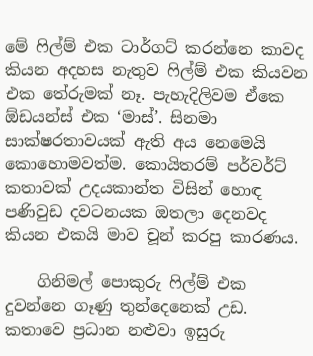මේ ෆිල්ම් එක ටාර්ගට් කරන්නෙ කාවද කියන අදහස නැතුව ෆිල්ම් එක කියවන එක තේරුමක් නෑ. පැහැදිලිවම ඒකෙ ඕඩයන්ස් එක ‘මාස්’. සිනමා සාක්ෂරතාවයක් ඇති අය නෙමෙයි කොහොමවත්ම. කොයිතරම් පර්වර්ට් කතාවක් උදයකාන්ත විසින් හොඳ පණිවුඩ දවටනයක ඔතලා දෙනවද කියන එකයි මාව චූන් කරපු කාරණය.

    ගිනිමල් පොකුරු ෆිල්ම් එක දුවන්නෙ ගෑණු තුන්දෙනෙක් උඩ. කතාවෙ ප්‍රධාන නළුවා ඉසුරු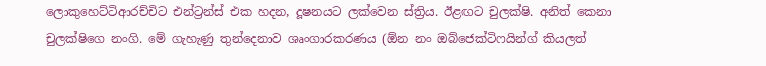ලොකුහෙට්ටිආරච්චිට එන්ට්‍රන්ස් එක හදන, දූෂනයට ලක්වෙන ස්ත්‍රිය. ඊළඟට චුලක්ෂි. අනිත් කෙනා චුලක්ෂිගෙ නංගි. මේ ගැහැණු තුන්දෙනාව ශෘංගාරකරණය (ඕන නං ඔබ්ජෙක්ටිෆයින්ග් කියලත්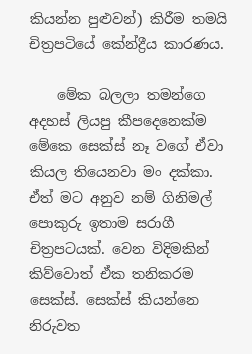කියන්න පුළුවන්) කිරීම තමයි චිත්‍රපටියේ කේන්ද්‍රීය කාරණය.

    මේක බලලා තමන්ගෙ අදහස් ලියපු කීපදෙනෙක්ම මේකෙ සෙක්ස් නෑ වගේ ඒවා කියල තියෙනවා මං දක්කා. ඒත් මට අනුව නම් ගිනිමල් පොකුරු ඉතාම සරාගී චිත්‍රපටයක්. වෙන විදිමකින් කිව්වොත් ඒක තනිකරම සෙක්ස්. සෙක්ස් කියන්නෙ නිරුවත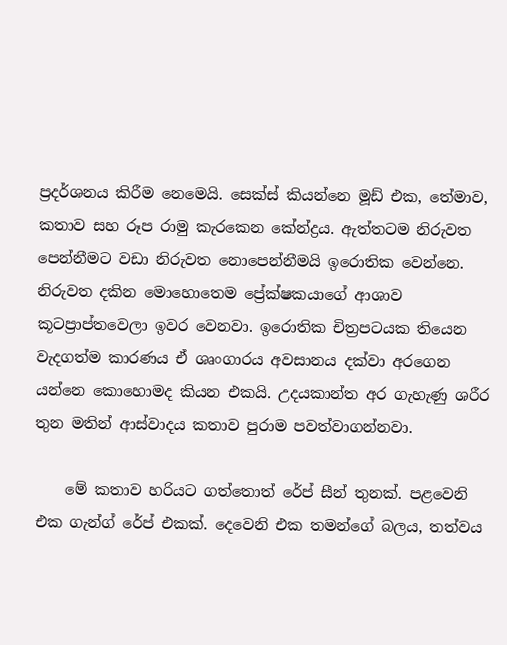ප්‍රදර්ශනය කිරීම නෙමෙයි. සෙක්ස් කියන්නෙ මූඩ් එක, තේමාව, කතාව සහ රූප රාමු කැරකෙන කේන්ද්‍රය. ඇත්තටම නිරුවත පෙන්නීමට වඩා නිරුවත නොපෙන්නීමයි ඉරොතික වෙන්නෙ. නිරුවත දකින මොහොතෙම ප්‍රේක්ෂකයාගේ ආශාව කූටප්‍රාප්තවෙලා ඉවර වෙනවා. ඉරොතික චිත්‍රපටයක තියෙන වැදගත්ම කාරණය ඒ ශෘංගාරය අවසානය දක්වා අරගෙන යන්නෙ කොහොමද කියන එකයි. උදයකාන්ත අර ගැහැණු ශරීර තුන මතින් ආස්වාදය කතාව පුරාම පවත්වාගන්නවා.

    මේ කතාව හරියට ගත්තොත් රේප් සීන් තුනක්. පළවෙනි එක ගැන්ග් රේප් එකක්. දෙවෙනි එක තමන්ගේ බලය, තත්වය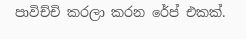පාවිච්චි කරලා කරන රේප් එකක්.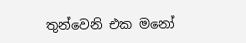තුන්වෙනි එක මනෝ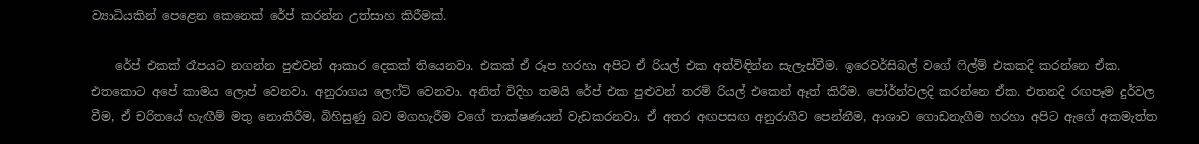ව්‍යාධියකින් පෙළෙන කෙනෙක් රේප් කරන්න උත්සාහ කිරීමක්.

    රේප් එකක් රෑපයට නගන්න පුළුවන් ආකාර දෙකක් තියෙනවා. එකක් ඒ රූප හරහා අපිට ඒ රියල් එක අත්විඳින්න සැලැස්වීම. ඉරෙවර්සිබල් වගේ ෆිල්ම් එකකදි කරන්නෙ ඒක. එතකොට අපේ කාමය ලොප් වෙනවා. අනුරාගය ලෙෆ්ට් වෙනවා. අනිත් විදිහ තමයි රේප් එක පුළුවන් තරම් රියල් එකෙන් ඈත් කිරීම. පෝර්න්වලදි කරන්නෙ ඒක. එතනදි රඟපෑම දුර්වල වීම, ඒ චරිතයේ හැඟීම් මතු නොකිරීම, බිහිසුණු බව මගහැරීම වගේ තාක්ෂණයන් වැඩකරනවා. ඒ අතර අඟපසඟ අනුරාගීව පෙන්නීම, ආශාව ගොඩනැගීම හරහා අපිට ඇගේ අකමැත්ත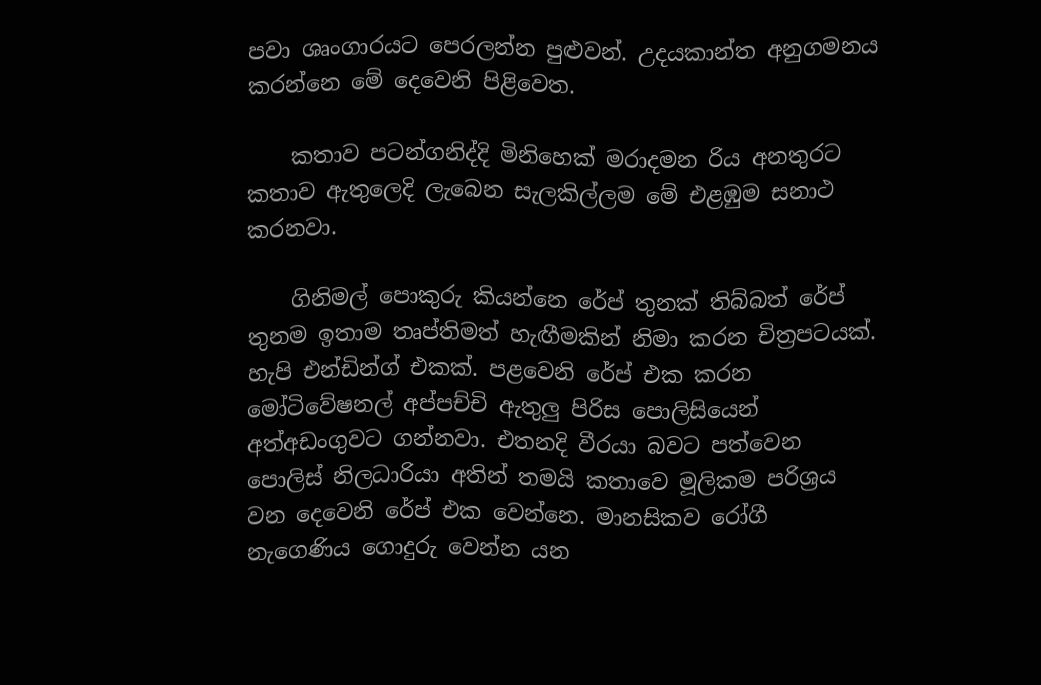පවා ශෘංගාරයට පෙරලන්න පුළුවන්. උදයකාන්ත අනුගමනය කරන්නෙ මේ දෙවෙනි පිළිවෙත.

    කතාව පටන්ගනිද්දි මිනිහෙක් මරාදමන රිය අනතුරට කතාව ඇතුලෙදි ලැබෙන සැලකිල්ලම මේ එළඹුම සනාථ කරනවා.

    ගිනිමල් පොකුරු කියන්නෙ රේප් තුනක් තිබ්බත් රේප් තුනම ඉතාම තෘප්තිමත් හැඟීමකින් නිමා කරන චිත්‍රපටයක්. හැපි එන්ඩින්ග් එකක්. පළවෙනි රේප් එක කරන මෝටිවේෂනල් අප්පච්චි ඇතුලු පිරිස පොලිසියෙන් අත්අඩංගුවට ගන්නවා. එතනදි වීරයා බවට පත්වෙන පොලිස් නිලධාරියා අතින් තමයි කතාවෙ මූලිකම පරිශ්‍රය වන දෙවෙනි රේප් එක වෙන්නෙ. මානසිකව රෝගී නැගෙණිය ගොදුරු වෙන්න යන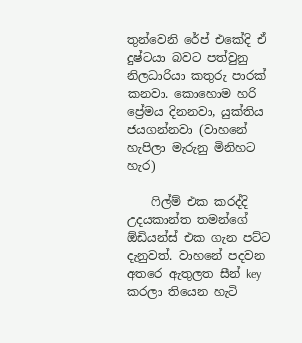තුන්වෙනි රේප් එකේදි ඒ දුෂ්ටයා බවට පත්වුනු නිලධාරියා කතුරු පාරක් කනවා. කොහොම හරි ප්‍රේමය දිනනවා, යුක්තිය ජයගන්නවා (වාහනේ හැපිලා මැරුනු මිනිහට හැර)

    ෆිල්ම් එක කරද්දි උදයකාන්ත තමන්ගේ ඕඩියන්ස් එක ගැන පට්ට දැනුවත්. වාහනේ පදවන අතරෙ ඇතුලත සීන් key කරලා තියෙන හැටි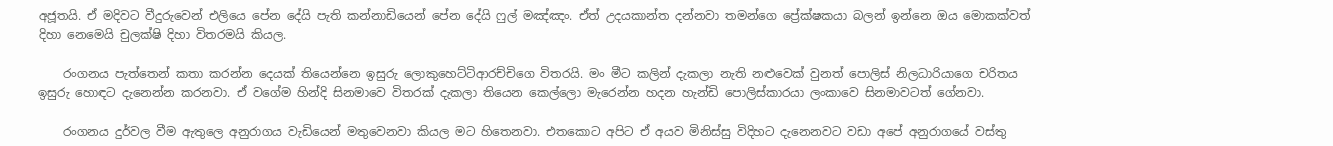අජූතයි. ඒ මදිවට වීදුරුවෙන් එලියෙ පේන දේයි පැති කන්නාඩියෙන් පේන දේයි ෆුල් මඤ්ඤං. ඒත් උදයකාන්ත දන්නවා තමන්ගෙ ප්‍රේක්ෂකයා බලන් ඉන්නෙ ඔය මොකක්වත් දිහා නෙමෙයි චුලක්ෂි දිහා විතරමයි කියල.

    රංගනය පැත්තෙන් කතා කරන්න දෙයක් තියෙන්නෙ ඉසුරු ලොකුහෙට්ටිආරච්චිගෙ විතරයි. මං මීට කලින් දැකලා නැති නළුවෙක් වුනත් පොලිස් නිලධාරියාගෙ චරිතය ඉසුරු හොඳට දැනෙන්න කරනවා. ඒ වගේම හින්දි සිනමාවෙ විතරක් දැකලා තියෙන කෙල්ලො මැරෙන්න හදන හැන්ඩි පොලිස්කාරයා ලංකාවෙ සිනමාවටත් ගේනවා.

    රංගනය දුර්වල වීම ඇතුලෙ අනුරාගය වැඩියෙන් මතුවෙනවා කියල මට හිතෙනවා. එතකොට අපිට ඒ අයව මිනිස්සු විදිහට දැනෙනවට වඩා අපේ අනුරාගයේ වස්තු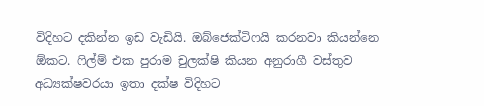විදිහට දකින්න ඉඩ වැඩියි. ඔබ්ජෙක්ටිෆයි කරනවා කියන්නෙ ඕකට. ෆිල්ම් එක පුරාම චුලක්ෂි කියන අනුරාගී වස්තුව අධ්‍යක්ෂවරයා ඉතා දක්ෂ විදිහට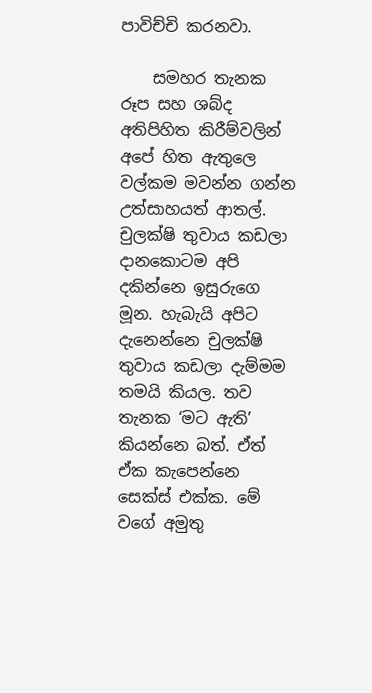පාවිච්චි කරනවා.

    සමහර තැනක රූප සහ ශබ්ද අතිපිහිත කිරීම්වලින් අපේ හිත ඇතුලෙ වල්කම මවන්න ගන්න උත්සාහයත් ආතල්. චුලක්ෂි තුවාය කඩලා දානකොටම අපි දකින්නෙ ඉසුරුගෙ මූන. හැබැයි අපිට දැනෙන්නෙ චුලක්ෂි තුවාය කඩලා දැම්මම තමයි කියල. තව තැනක ‘මට ඇති’ කියන්නෙ බත්. ඒත් ඒක කැපෙන්නෙ සෙක්ස් එක්ක. මේ වගේ අමුතු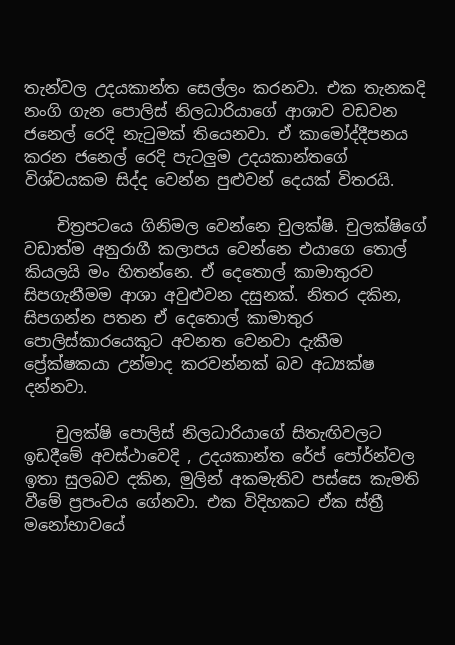තැන්වල උදයකාන්ත සෙල්ලං කරනවා. එක තැනකදි නංගි ගැන පොලිස් නිලධාරියාගේ ආශාව වඩවන ජනෙල් රෙදි නැටුමක් තියෙනවා. ඒ කාමෝද්දීපනය කරන ජනෙල් රෙදි පැටලුම උදයකාන්තගේ විශ්වයකම සිද්ද වෙන්න පුළුවන් දෙයක් විතරයි.

    චිත්‍රපටයෙ ගිනිමල වෙන්නෙ චුලක්ෂි. චුලක්ෂිගේ වඩාත්ම අනුරාගී කලාපය වෙන්නෙ එයාගෙ තොල් කියලයි මං හිතන්නෙ. ඒ දෙතොල් කාමාතුරව සිපගැනීමම ආශා අවුළුවන දසුනක්. නිතර දකින, සිපගන්න පතන ඒ දෙතොල් කාමාතුර පොලිස්කාරයෙකුට අවනත වෙනවා දැකීම ප්‍රේක්ෂකයා උන්මාද කරවන්නක් බව අධ්‍යක්ෂ දන්නවා.

    චුලක්ෂි පොලිස් නිලධාරියාගේ සිතැඟිවලට ඉඩදීමේ අවස්ථාවෙදි , උදයකාන්ත රේප් පෝර්න්වල ඉතා සුලබව දකින, මුලින් අකමැතිව පස්සෙ කැමති වීමේ ප්‍රපංචය ගේනවා. එක විදිහකට ඒක ස්ත්‍රී මනෝභාවයේ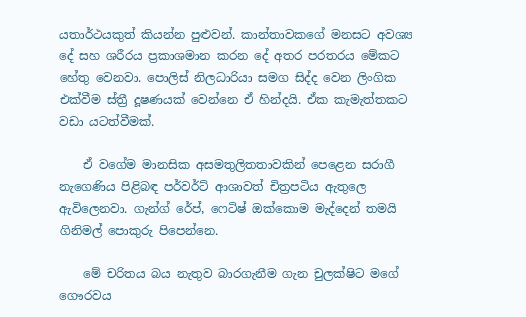යතාර්ථයකුත් කියන්න පුළුවන්. කාන්තාවකගේ මනසට අවශ්‍ය දේ සහ ශරීරය ප්‍රකාශමාන කරන දේ අතර පරතරය මේකට හේතු වෙනවා. පොලිස් නිලධාරියා සමග සිද්ද වෙන ලිංගික එක්වීම ස්ත්‍රී දූෂණයක් වෙන්නෙ ඒ හින්දයි. ඒක කැමැත්තකට වඩා යටත්වීමක්.

    ඒ වගේම මානසික අසමතුලිතතාවකින් පෙළෙන සරාගී නැගෙණිය පිළිබඳ පර්වර්ට් ආශාවත් චිත්‍රපටිය ඇතුලෙ ඇවිලෙනවා. ගැන්ග් රේප්, ෆෙටිෂ් ඔක්කොම මැද්දෙන් තමයි ගිනිමල් පොකුරු පිපෙන්නෙ.

    මේ චරිතය බය නැතුව බාරගැනීම ගැන චුලක්ෂිට මගේ ගෞරවය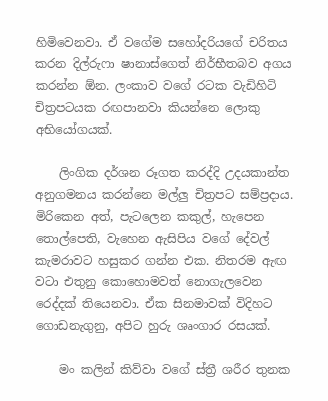හිමිවෙනවා. ඒ වගේම සහෝදරියගේ චරිතය කරන දිල්රුෆා ෂානාස්ගෙත් නිර්භීතබව අගය කරන්න ඕන. ලංකාව වගේ රටක වැඩිහිටි චිත්‍රපටයක රඟපානවා කියන්නෙ ලොකු අභියෝගයක්.

    ලිංගික දර්ශන රූගත කරද්දි උදයකාන්ත අනුගමනය කරන්නෙ මල්ලු චිත්‍රපට සම්ප්‍රදාය. මිරිකෙන අත්, පැටලෙන කකුල්, හැපෙන තොල්පෙති, වැහෙන ඇසිපිය වගේ දේවල් කැමරාවට හසුකර ගන්න එක. නිතරම ඇඟ වටා එතුනු කොහොමවත් නොගැලවෙන රෙද්දක් තියෙනවා. ඒක සිනමාවක් විදිහට ගොඩනැගුනු, අපිට හුරු ශෘංගාර රසයක්.

    මං කලින් කිව්වා වගේ ස්ත්‍රී ශරීර තුනක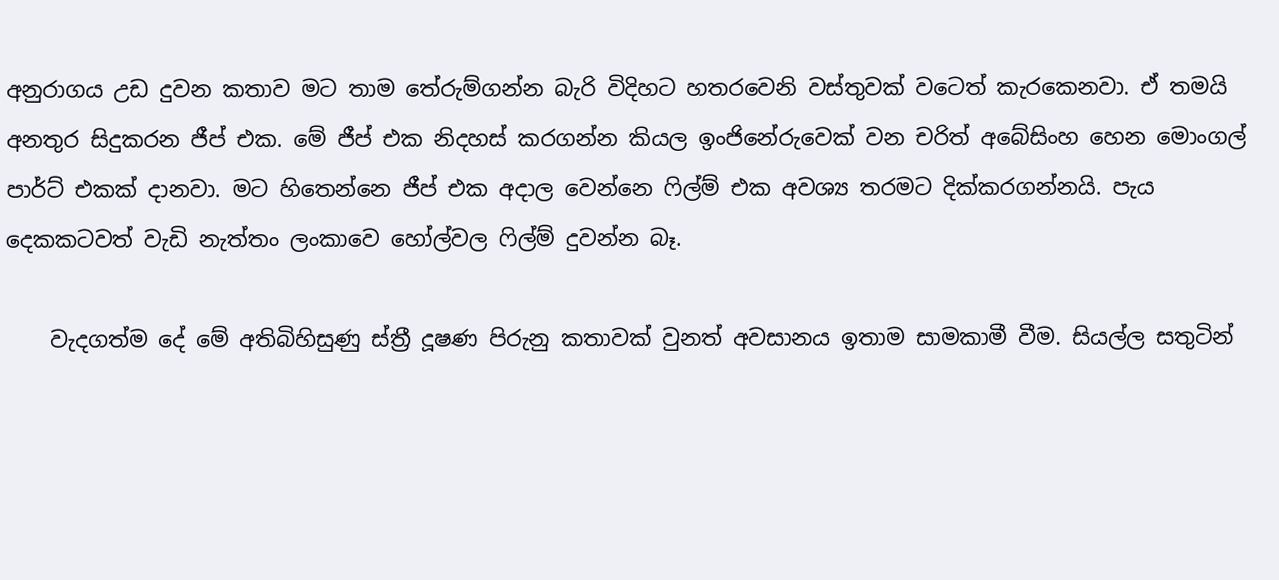අනුරාගය උඩ දුවන කතාව මට තාම තේරුම්ගන්න බැරි විදිහට හතරවෙනි වස්තුවක් වටෙත් කැරකෙනවා. ඒ තමයි අනතුර සිදුකරන ජීප් එක. මේ ජීප් එක නිදහස් කරගන්න කියල ඉං‍ජිනේරුවෙක් වන චරිත් අබේසිංහ හෙන මොංගල් පාර්ට් එකක් දානවා. මට හිතෙන්නෙ ජීප් එක අදාල වෙන්නෙ ෆිල්ම් එක අවශ්‍ය තරමට දික්කරගන්නයි. පැය දෙකකටවත් වැඩි නැත්තං ලංකාවෙ හෝල්වල ෆිල්ම් දුවන්න බෑ.

    වැදගත්ම දේ මේ අතිබිහිසුණු ස්ත්‍රී දූෂණ පිරුනු කතාවක් වුනත් අවසානය ඉතාම සාමකාමී වීම. සියල්ල සතුටින්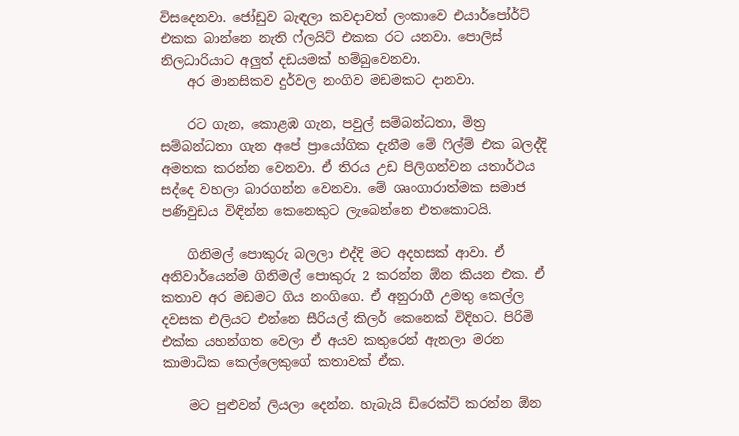විස‍දෙනවා. ජෝඩුව බැඳලා කවදාවත් ලංකාවෙ එයාර්පෝර්ට් එකක බාන්නෙ නැති ෆ්ලයිට් එකක රට යනවා. පොලිස් නිලධාරියාට අලුත් දඩයමක් හම්බුවෙනවා.
    අර මානසිකව දුර්වල නංගිව මඩමකට දානවා.

    රට ගැන, කොළඹ ගැන, පවුල් සම්බන්ධතා, මිත්‍ර සම්බන්ධතා ගැන අපේ ප්‍රායෝගික දැනීම මේ ෆිල්ම් එක බලද්දි අමතක කරන්න වෙනවා. ඒ තිරය උඩ පිලිගන්වන යතාර්ථය සද්දෙ වහලා බාරගන්න වෙනවා. මේ ශෘංගාරාත්මක සමාජ පණිවුඩය විඳින්න කෙනෙකුට ලැබෙන්නෙ එතකොටයි.

    ගිනිමල් පොකුරු බලලා එද්දි මට අදහසක් ආවා. ඒ අනිවාර්යෙන්ම ගිනිමල් පොකුරු 2 කරන්න ඕන කියන එක. ඒ කතාව අර මඩමට ගිය නංගිගෙ. ඒ අනුරාගී උමතු කෙල්ල දවසක එලියට එන්නෙ සීරියල් කිලර් කෙනෙක් විදිහට. පිරිමි එක්ක යහන්ගත වෙලා ඒ අයව කතුරෙන් ඇනලා මරන කාමාධික කෙල්ලෙකුගේ කතාවක් ඒක.

    මට පුළුවන් ලියලා දෙන්න. හැබැයි ඩිරෙක්ට් කරන්න ඕන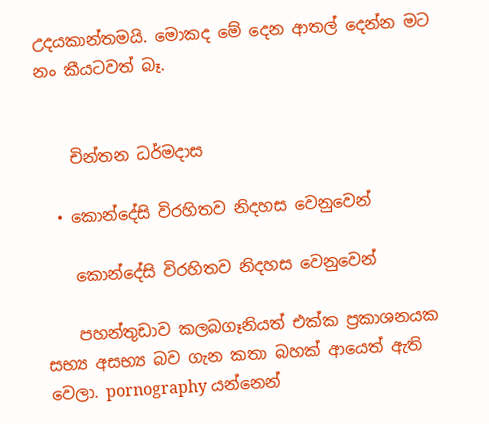උදයකාන්තමයි. මොකද මේ දෙන ආතල් දෙන්න මට නං කීයටවත් බෑ.


    චින්තන ධර්මදාස

  • කොන්දේසි විරහිතව නිදහස වෙනුවෙන්

    කොන්දේසි විරහිතව නිදහස වෙනුවෙන්

    පහන්තුඩාව කලබගෑනියත් එක්ක ප්‍රකාශනයක සභ්‍ය අසභ්‍ය බව ගැන කතා බහක් ආයෙත් ඇති වෙලා. pornography යන්නෙන්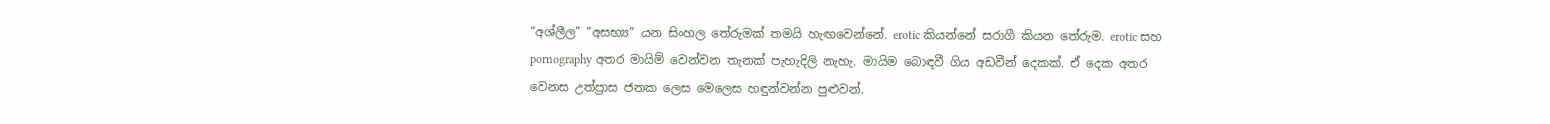“අශ්ලීල” “අසභ්‍ය“ යන සිංහල තේරුමක් තමයි හැඟවෙන්නේ. erotic කියන්නේ සරාගී කියන තේරුම. erotic සහ pornography අතර මායිම් වෙන්වන තැනක් පැහැදිලි නැහැ. මායිම බොඳවී ගිය අඩවීන් දෙකක්. ඒ දෙක අතර වෙනස උත්ප්‍රාස ජනක ලෙස මෙලෙස හඳුන්වන්න පුළුවන්.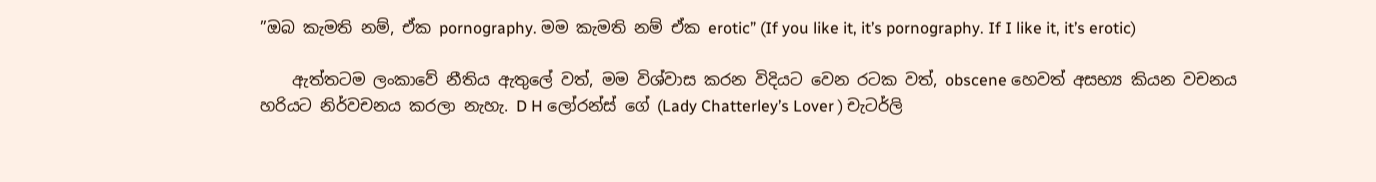”ඔබ කැමති නම්, ඒක pornography. මම කැමති නම් ඒක erotic” (If you like it, it’s pornography. If I like it, it’s erotic)

    ඇත්තටම ලංකාවේ නීතිය ඇතුලේ වත්, මම විශ්වාස කරන විදියට වෙන රටක වත්, obscene හෙවත් අසභ්‍ය කියන වචනය හරියට නිර්වචනය කරලා නැහැ. D H ලෝරන්ස් ගේ (Lady Chatterley’s Lover ) චැටර්ලි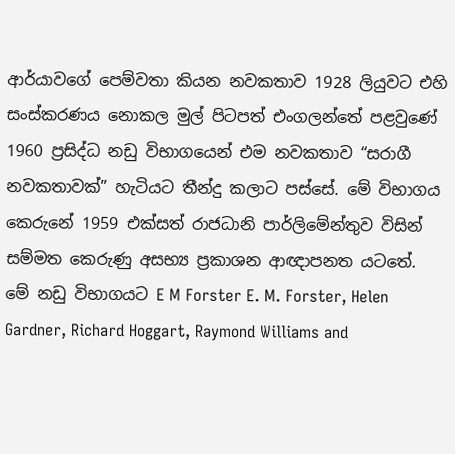ආර්යාවගේ පෙම්වතා කියන නවකතාව 1928 ලියුවට එහි සංස්කරණය නොකල මුල් පිටපත් එංගලන්තේ පළවුණේ 1960 ප්‍රසිද්ධ නඩු විභාගයෙන් එම නවකතාව “සරාගී නවකතාවක්” හැටියට තීන්දු කලාට පස්සේ. මේ විභාගය කෙරුනේ 1959 එක්සත් රාජධානි පාර්ලිමේන්තුව විසින් සම්මත කෙරුණු අසභ්‍ය ප්‍රකාශන ආඥාපනත යටතේ. මේ නඩු විභාගයට E M Forster E. M. Forster, Helen Gardner, Richard Hoggart, Raymond Williams and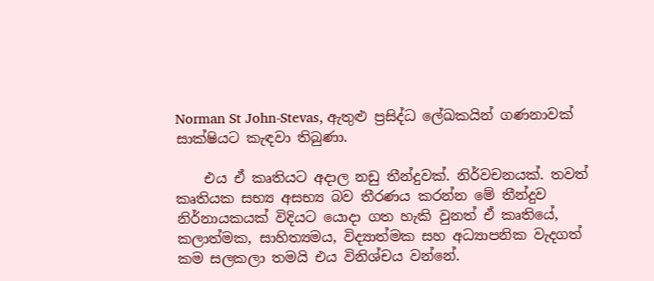Norman St John-Stevas, ඇතුළු ප්‍රසිද්ධ ලේඛකයින් ගණනාවක් සාක්ෂියට කැඳවා තිබුණා.

    එය ඒ කෘතියට අදාල නඩු තීන්දුවක්. නිර්වචනයක්. තවත් කෘතියක සභ්‍ය අසභ්‍ය බව තීරණය කරන්න මේ තීන්දුව නිර්නායකයක් විදියට යොදා ගත හැකි වුනත් ඒ කෘතියේ, කලාත්මක, සාහිත්‍යමය, විද්‍යාත්මක සහ අධ්‍යාපනික වැදගත් කම සලකලා තමයි එය විනිශ්චය වන්නේ.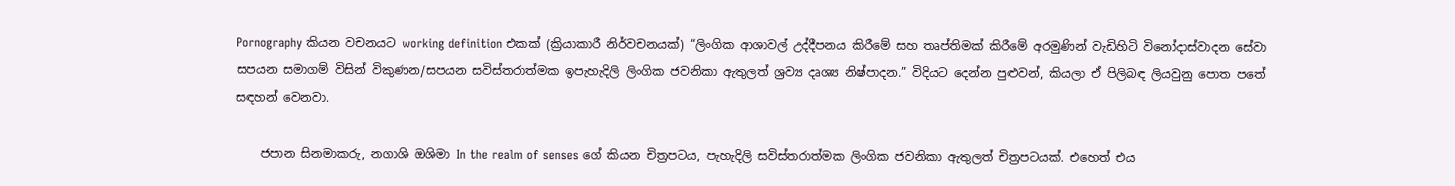Pornography කියන වචනයට working definition එකක් (ක්‍රියාකාරී නිර්වචනයක්) “ලිංගික ආශාවල් උද්දීපනය කිරීමේ සහ තෘප්තිමක් කිරීමේ අරමුණින් වැඩිහිටි විනෝදාස්වාදන සේවා සපයන සමාගම් විසින් විකුණන/සපයන සවිස්තරාත්මක ඉපැහැදිලි ලිංගික ජවනිකා ඇතුලත් ශ්‍රව්‍ය දෘශ්‍ය නිෂ්පාදන.” විදියට දෙන්න පුළුවන්, කියලා ඒ පිලිබඳ ලියවුනු පොත පතේ සඳහන් වෙනවා.

    ජපාන සිනමාකරු, නගාශි ඔශිමා In the realm of senses ගේ කියන චිත්‍රපටය, පැහැදිලි සවිස්තරාත්මක ලිංගික ජවනිකා ඇතුලත් චිත්‍රපටයක්. එහෙත් එය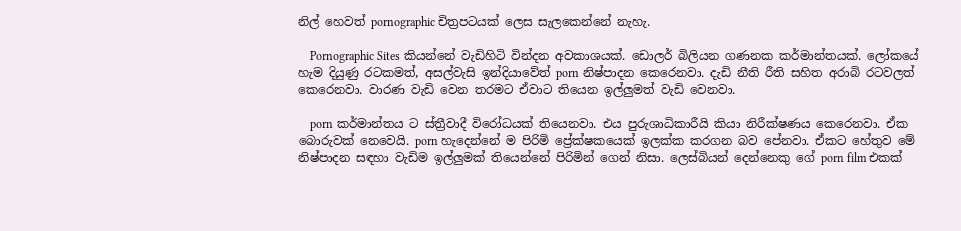නිල් හෙවත් pornographic චිත්‍රපටයක් ලෙස සැලකෙන්නේ නැහැ.

    Pornographic Sites කියන්නේ වැඩිහිටි වින්දන අවකාශයක්. ඩොලර් බිලියන ගණනක කර්මාන්තයක්. ලෝකයේ හැම දියුණු රටකමත්, අසල්වැසි ඉන්දියාවේත් porn නිෂ්පාදන කෙරෙනවා. දැඩි නීති රීති සහිත අරාබි රටවලත් කෙරෙනවා. වාරණ වැඩි වෙන තරමට ඒවාට තියෙන ඉල්ලුමත් වැඩි වෙනවා.

    porn කර්මාන්තය ට ස්ත්‍රීවාදී විරෝධයක් තියෙනවා. එය පුරුශාධිකාරීයි කියා නිරීක්ෂණය කෙරෙනවා. ඒක බොරුවක් නෙවෙයි. porn හැදෙන්නේ ම පිරිමි ප්‍රේක්ෂකයෙක් ඉලක්ක කරගන බව පේනවා. ඒකට හේතුව මේ නිෂ්පාදන සඳහා වැඩිම ඉල්ලුමක් තියෙන්නේ පිරිමින් ගෙන් නිසා. ලෙස්බියන් දෙන්නෙකු ගේ porn film එකක්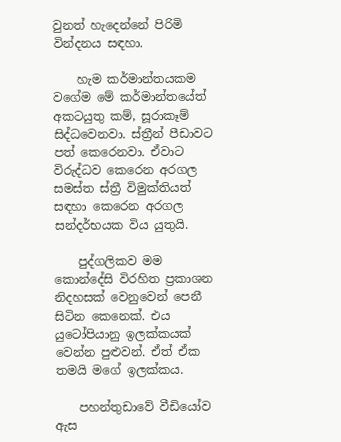වුනත් හැදෙන්නේ පිරිමි වින්දනය සඳහා.

    හැම කර්මාන්තයකම වගේම මේ කර්මාන්තයේත් අකටයුතු කම්, සූරාකෑම් සිද්ධවෙනවා. ස්ත්‍රීන් පීඩාවට පත් කෙරෙනවා. ඒවාට විරුද්ධව කෙරෙන අරගල සමස්ත ස්ත්‍රී විමුක්තියත් සඳහා කෙරෙන අරගල සන්දර්භයක විය යුතුයි.

    පුද්ගලිකව මම කොන්දේසි විරහිත ප්‍රකාශන නිදහසක් වෙනුවෙන් පෙනී සිටින කෙනෙක්. එය යුටෝපියානු ඉලක්කයක් වෙන්න පුළුවන්. ඒත් ඒක තමයි මගේ ඉලක්කය.

    පහන්තුඩාවේ වීඩියෝව ඇස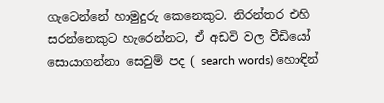ගැටෙන්නේ හාමුදුරු කෙනෙකුට. නිරන්තර එහි සරන්නෙකුට හැරෙන්නට, ඒ අඩවි වල වීඩියෝ සොයාගන්නා සෙවුම් පද ( search words) හොඳින්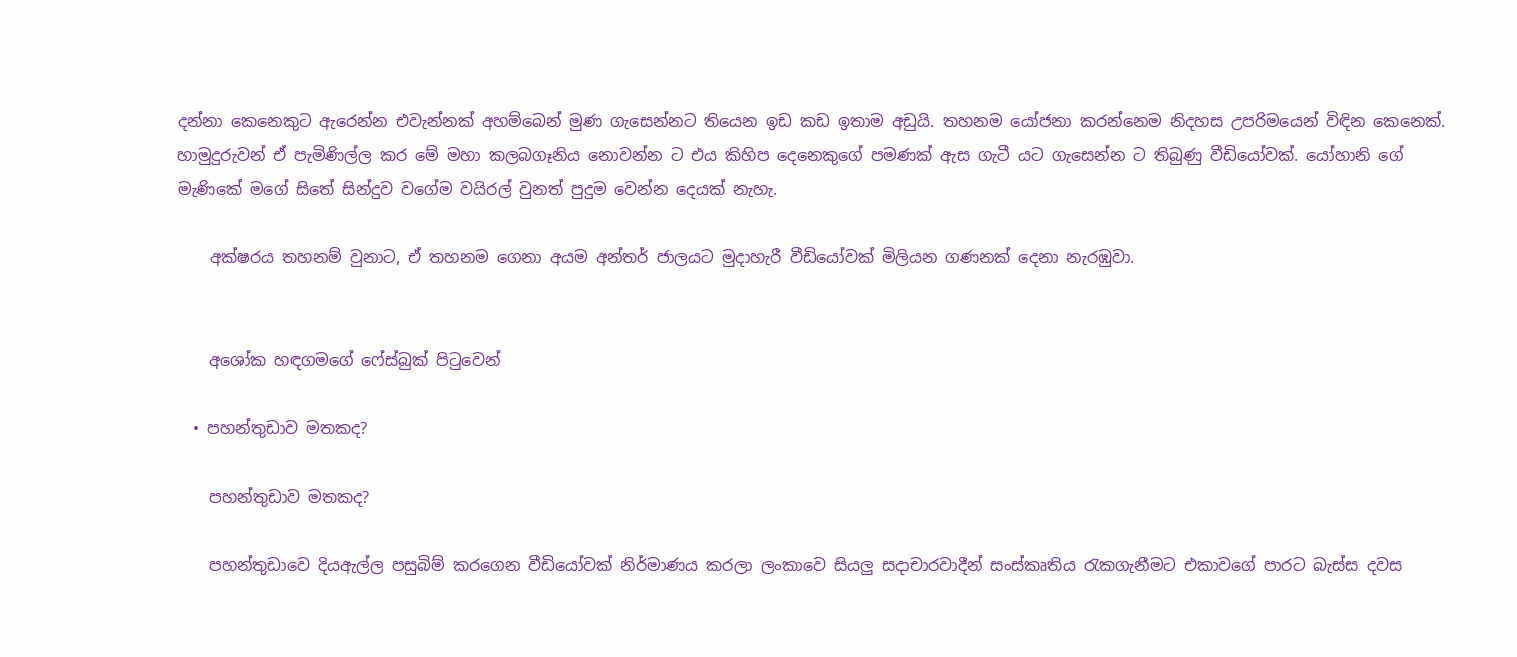දන්නා කෙනෙකුට ඇරෙන්න එවැන්නක් අහම්බෙන් මුණ ගැසෙන්නට තියෙන ඉඩ කඩ ඉතාම අඩුයි. තහනම යෝජනා කරන්නෙම නිදහස උපරිමයෙන් විඳින කෙනෙක්. හාමුදුරුවන් ඒ පැමිණිල්ල කර මේ මහා කලබගෑනිය නොවන්න ට එය කිහිප දෙනෙකුගේ පමණක් ඇස ගැටී යට ගැසෙන්න ට තිබුණු වීඩියෝවක්. යෝහානි ගේ මැණිකේ මගේ සිතේ සින්දුව වගේම වයිරල් වුනත් පුදුම වෙන්න දෙයක් නැහැ.

    අක්ෂරය තහනම් වුනාට, ඒ තහනම ගෙනා අයම අන්තර් ජාලයට මුදාහැරී වීඩියෝවක් මිලියන ගණනක් දෙනා නැරඹුවා.


    අශෝක හඳගමගේ ෆේස්බුක් පිටුවෙන්

  • පහන්තුඩාව මතකද?

    පහන්තුඩාව මතකද?

    පහන්තුඩාවෙ දියඇල්ල පසුබිම් කරගෙන වීඩියෝවක් නිර්මාණය කරලා ලංකාවෙ සියලු සදාචාරවාදීන් සංස්කෘතිය රැකගැනීමට එකාවගේ පාරට බැස්ස දවස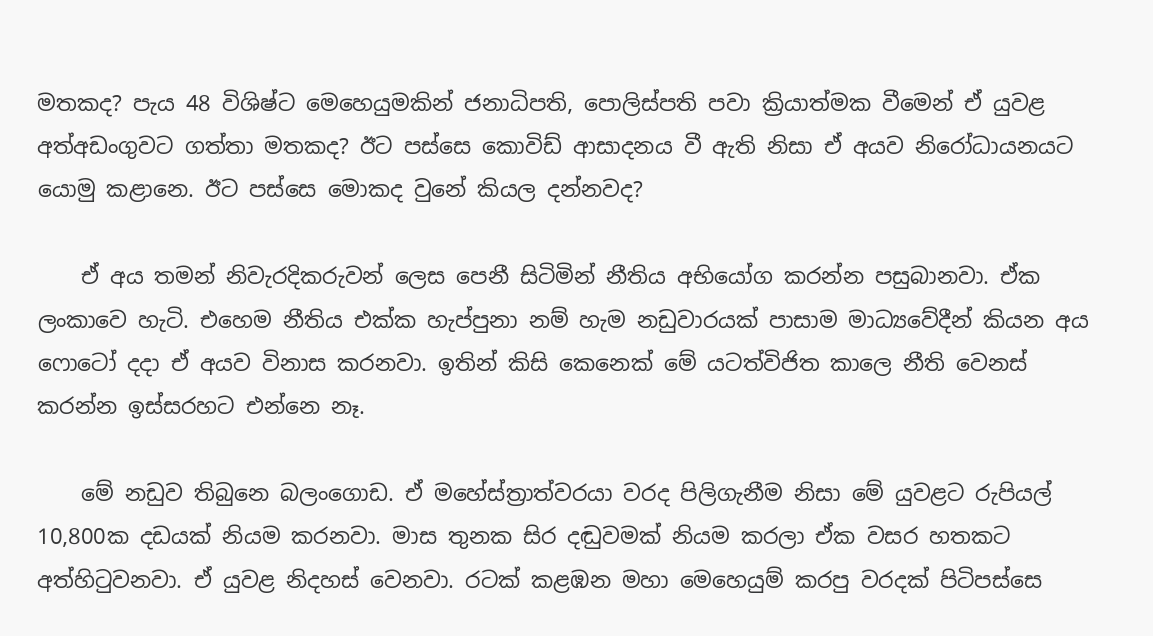මතකද? පැය 48 විශිෂ්ට මෙහෙයුමකින් ජනාධිපති, පොලිස්පති පවා ක්‍රියාත්මක වීමෙන් ඒ යුවළ අත්අඩංගුවට ගත්තා මතකද? ඊට පස්සෙ කොවිඩ් ආසාදනය වී ඇති නිසා ඒ අයව නිරෝධායනයට යොමු කළානෙ. ඊට පස්සෙ මොකද වුනේ කියල දන්නවද?

    ඒ අය තමන් නිවැරදිකරුවන් ලෙස පෙනී සිටිමින් නීතිය අභියෝග කරන්න පසුබානවා. ඒක ලංකාවෙ හැටි. එහෙම නීතිය එක්ක හැප්පුනා නම් හැම නඩුවාරයක් පාසාම මාධ්‍යවේදීන් කියන අය ෆොටෝ දදා ඒ අයව විනාස කරනවා. ඉතින් කිසි කෙනෙක් මේ යටත්විජිත කාලෙ නීති වෙනස් කරන්න ඉස්සරහට එන්නෙ නෑ.

    මේ නඩුව තිබුනෙ බලංගොඩ. ඒ මහේස්ත්‍රාත්වරයා වරද පිලිගැනීම නිසා මේ යුවළට රුපියල් 10,800ක දඩයක් නියම කරනවා. මාස තුනක සිර දඬුවමක් නියම කරලා ඒක වසර හතකට අත්හිටුවනවා. ඒ යුවළ නිදහස් වෙනවා. රටක් කළඹන මහා මෙහෙයුම් කරපු වරදක් පිටිපස්සෙ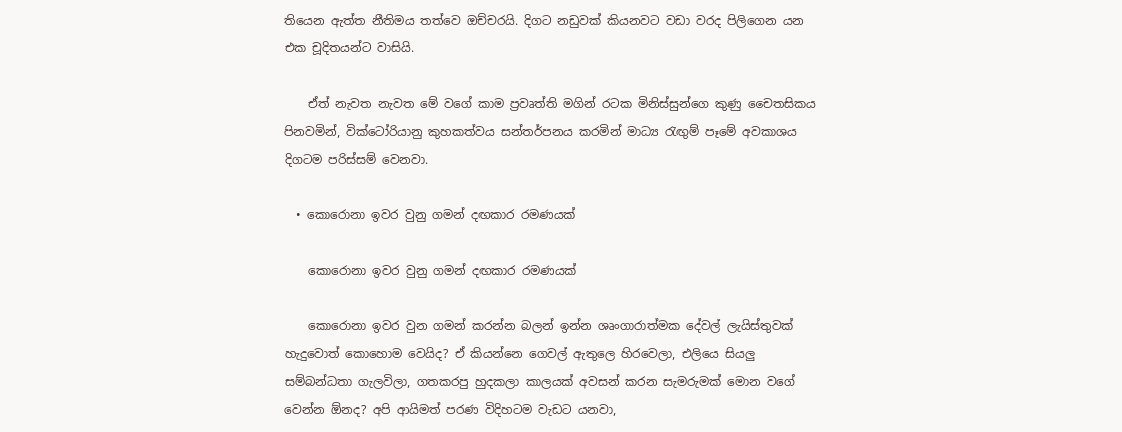තියෙන ඇත්ත නීතිමය තත්වෙ ඔච්චරයි. දිගට නඩුවක් කියනවට වඩා වරද පිලිගෙන යන එක චූදිතයන්ට වාසියි.

    ඒත් නැවත නැවත මේ වගේ කාම ප්‍රවෘත්ති මගින් රටක මිනිස්සුන්ගෙ කුණු චෛතසිකය පිනවමින්, වික්ටෝරියානු කුහකත්වය සන්තර්පනය කරමින් මාධ්‍ය රැඟුම් පෑමේ අවකාශය දිගටම පරිස්සම් වෙනවා.

  • කොරෙ‍ානා ඉවර වුනු ගමන් දඟකාර රමණයක්

    කොරෙ‍ානා ඉවර වුනු ගමන් දඟකාර රමණයක්

    කොරොනා ඉවර වුන ගමන් කරන්න බලන් ඉන්න ශෘංගාරාත්මක දේවල් ලැයිස්තුවක් හැදුවොත් කොහොම වෙයිද? ඒ කියන්නෙ ගෙවල් ඇතුලෙ හිරවෙලා, එලියෙ සියලු සම්බන්ධතා ගැලවිලා, ගතකරපු හුදකලා කාලයක් අවසන් කරන සැමරුමක් මොන වගේ වෙන්න ඕනද? අපි ආයිමත් පරණ විදිහටම වැඩට යනවා,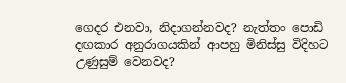ගෙදර එනවා, නිදාගන්නවද? නැත්තං පොඩි දඟකාර අනුරාගයකින් ආපහු මිනිස්සු විදිහට උණුසුම් වෙනවද?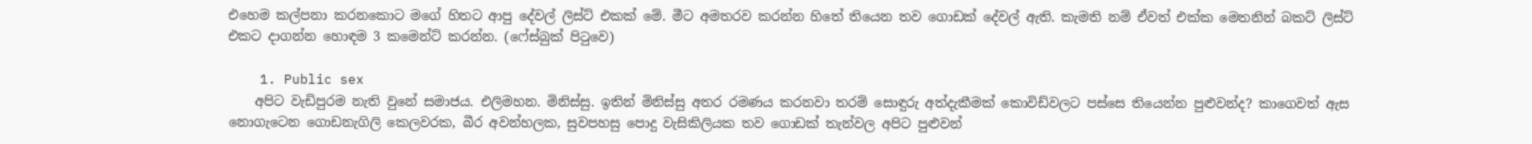එහෙම කල්පනා කරනකොට මගේ හිතට ආපු දේවල් ලිස්ට් එකක් මේ. මීට අමතරව කරන්න හිතේ තියෙන තව ගොඩක් දේවල් ඇති. කැමති නම් ඒවත් එක්ක මෙතනින් බකට් ලිස්ට් එකට දාගන්න හොඳම 3 කමෙන්ට් කරන්න. (ෆේස්බුක් පිටුවෙ)

    1. Public sex
    අපිට වැඩිපුරම නැති වුනේ සමාජය. එලිමහන. මිනිස්සු. ඉතින් මිනිස්සු අතර රමණය කරනවා තරම් සොඳුරු අත්දැකීමක් කොවිඩ්වලට පස්සෙ තියෙන්න පුළුවන්ද? කා‍ගෙවත් ඇස නොගැටෙන ගොඩනැගිලි කෙලවරක, බීර අවන්හලක, සුවපහසු පොදු වැසිකිලියක තව ගොඩක් තැන්වල අපිට පුළුවන්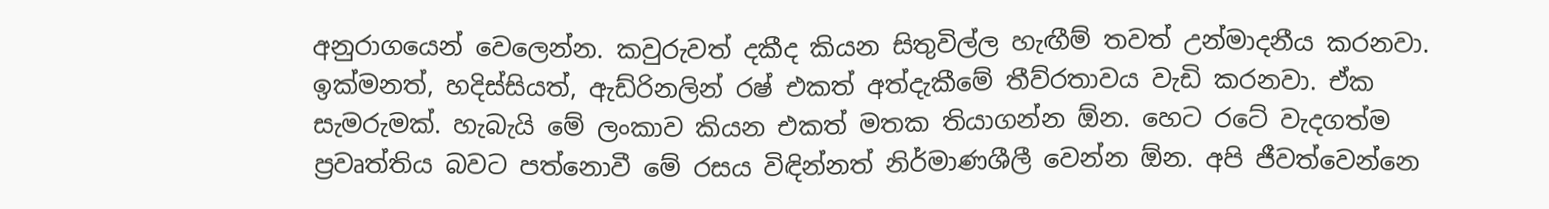අනුරාගයෙන් වෙලෙන්න. කවුරුවත් දකීද කියන සිතුවිල්ල හැඟීම් තවත් උන්මාදනීය කරනවා. ඉක්මනත්, හදිස්සියත්, ඇඩ්රිනලින් රෂ් එකත් අත්දැකීමේ තීව්රතාවය වැඩි කරනවා. ඒක සැමරුමක්. හැබැයි මේ ලංකාව කියන එකත් මතක තියාගන්න ඕන. හෙට ‍රටේ වැදගත්ම ප්‍රවෘත්තිය බවට පත්නොවී මේ රසය විඳින්නත් නිර්මාණශීලී වෙන්න ඕන. අපි ජීවත්වෙන්නෙ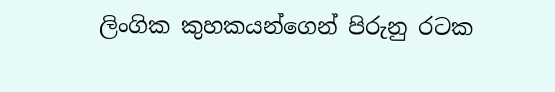ලිංගික කුහකයන්ගෙන් පිරුනු රටක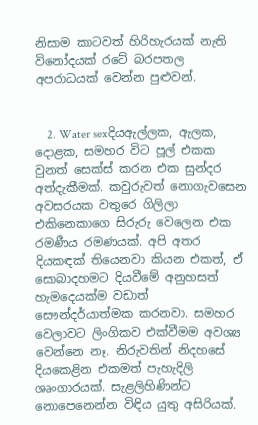නිසාම කාටවත් හිරිහැරයක් නැති විනෝදයක් රටේ බරපතල අපරාධයක් වෙන්න පුළුවන්.


    2. Water sexදියඇල්ලක, ඇලක, දොළක, සමහර විට පූල් එකක වුනත් සෙක්ස් කරන එක සුන්දර අත්දැකීමක්. කවුරුවත් නොගැවසෙන අවසරයක වතුරෙ ගිලිලා එකිනෙකාගෙ සිරුරු වෙලෙන එක රමණීය රමණයක්. අපි අතර දියකඳක් තියෙනවා කියන එකත්, ඒ සොබාදහමට දියවීමේ අනුහසත් හැමදෙයක්ම වඩාත් සෞන්දර්යාත්මක කරනවා. සමහර වෙලාවට ලිංගිකව එක්වීමම අවශ්‍ය වෙන්නෙ නෑ. නිරුවතින් නිදහසේ දියකෙළින එකමත් පැහැදිලි ශෘංගාරයක්. සැළලිහිණින්ට නොපෙනෙන්න විඳිය යුතු අසිරියක්.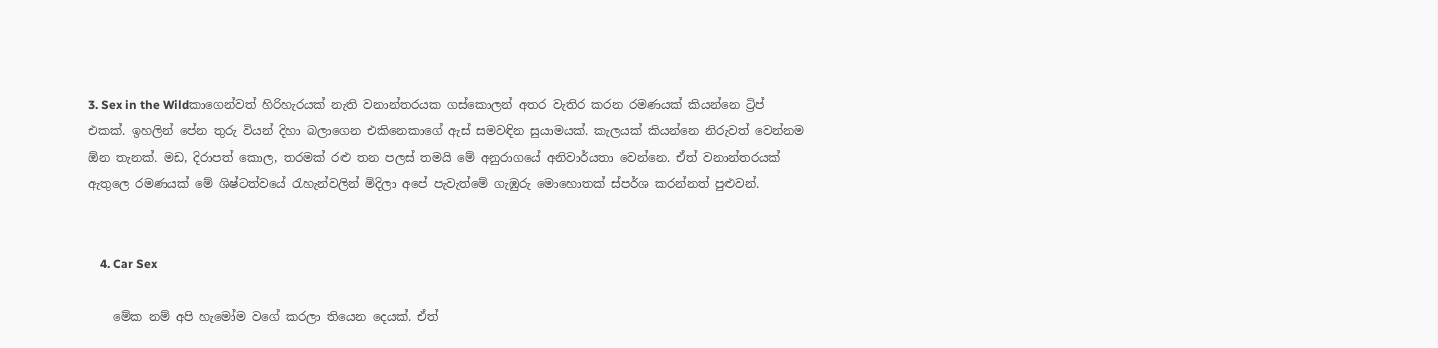3. Sex in the Wildකාගෙන්වත් හිරිහැරයක් නැති වනාන්තරයක ගස්කොලන් අතර වැතිර කරන රමණයක් කියන්නෙ ට්‍රිප් එකක්. ඉහලින් පේන තුරු වියන් දිහා බලාගෙන එකිනෙකාගේ ඇස් සමවඳින සුයාමයක්. කැලයක් කියන්නෙ නිරුවත් වෙන්නම ඕන තැනක්. මඩ, දිරාපත් කොල, තරමක් රළු තන පලස් තමයි මේ අනුරාගයේ අනිවාර්යතා වෙන්නෙ. ඒත් වනාන්තරයක් ඇතුලෙ රමණයක් මේ ශිෂ්ටත්වයේ රැහැන්වලින් මිදිලා අපේ පැවැත්මේ ගැඹුරු මොහොතක් ස්පර්ශ කරන්නත් පුළුවන්.


    4. Car Sex

    මේක නම් අපි හැමෝම වගේ කරලා තියෙන දෙයක්. ඒත්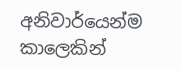අනිවාර්යෙන්ම කාලෙකින්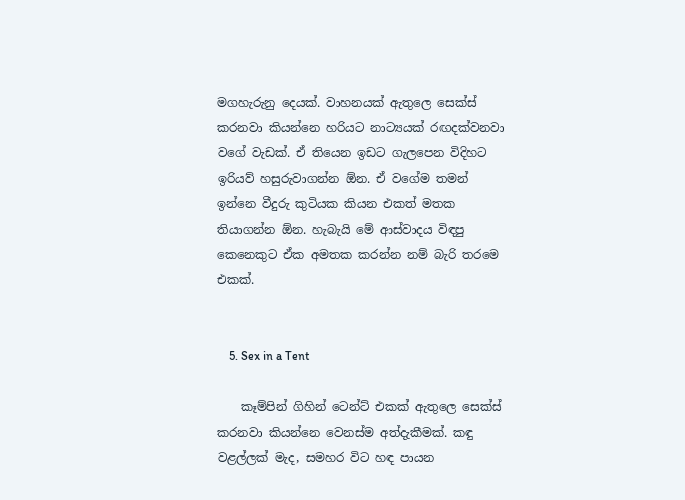මගහැරුනු දෙයක්. වාහනයක් ඇතුලෙ සෙක්ස් කරනවා කියන්නෙ හරියට නාට්‍යයක් රඟදක්වනවා වගේ වැඩක්. ඒ තියෙන ඉඩට ගැලපෙන විදිහට ඉරියව් හසුරුවාගන්න ඕන. ඒ වගේම තමන් ඉන්නෙ වීදුරු ‍කුටියක කියන එකත් මතක තියාගන්න ඕන. හැබැයි මේ ආස්වාදය විඳපු කෙනෙකුට ඒක අමතක කරන්න නම් බැරි තරමෙ එකක්.


    5. Sex in a Tent

    කෑම්පින් ගිහින් ටෙන්ට් එකක් ඇතුලෙ සෙක්ස් කරනවා කියන්නෙ වෙනස්ම අත්දැකීමක්. කඳු වළල්ලක් මැද, සමහර විට හඳ පායන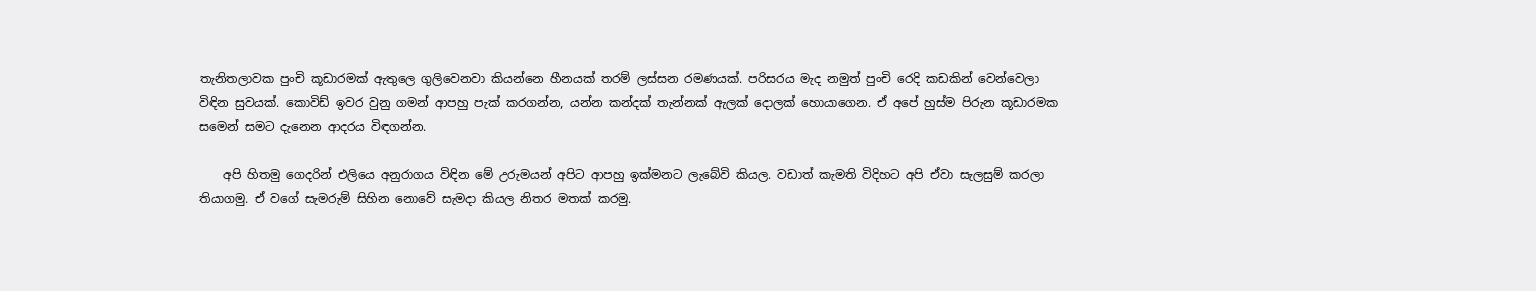තැනිතලාවක පුංචි කූඩාරමක් ඇතුලෙ ගුලිවෙනවා කියන්නෙ හීනයක් තරම් ලස්සන රමණයක්. පරිසරය මැද නමුත් පුංචි රෙදි කඩකින් වෙන්වෙලා විඳින සුවයක්. කොවිඩ් ඉවර වුනු ගමන් ආපහු පැක් කරගන්න, යන්න කන්දක් තැන්නක් ඇලක් දොලක් හොයාගෙන. ඒ අපේ හුස්ම පිරුන කූඩාරමක සමෙන් සමට දැනෙන ආදරය විඳගන්න.

    අපි හිතමු ගෙදරින් එලියෙ අනුරාගය විඳින මේ උරුමයන් අපිට ආපහු ඉක්මනට ලැබේවි කියල. වඩාත් කැමති විදිහට අපි ඒවා සැලසුම් කරලා තියාගමු. ඒ වගේ සැමරුම් සිහින නොවේ සැමදා කියල නිතර මතක් කරමු.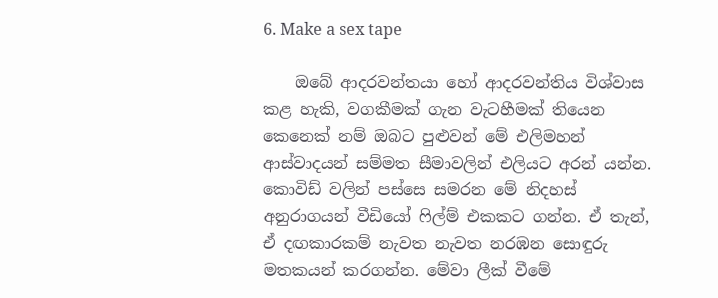6. Make a sex tape

    ඔබේ ආදරවන්තයා හෝ ආදරවන්තිය විශ්වාස කළ හැකි, වගකීමක් ගැන වැටහීමක් තියෙන කෙනෙක් නම් ඔබට පුළුවන් මේ එලිමහන් ආස්වාදයන් සම්මත සීමාවලින් එලියට අරන් යන්න. කොවිඩ් වලින් පස්සෙ සමරන මේ නිදහස් අනුරාගයන් වීඩියෝ ෆිල්ම් එකකට ගන්න. ඒ තැන්, ඒ දඟකාරකම් නැවත නැවත නරඹන සොඳුරු මතකයන් කරගන්න. මේවා ලීක් වීමේ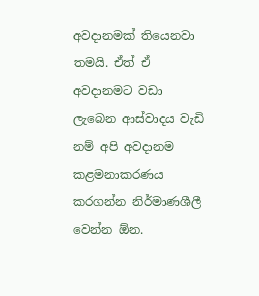අවදානමක් තියෙනවා තමයි. ඒත් ඒ අවදානමට වඩා ලැබෙන ආස්වාදය වැඩි නම් අපි අවදානම කළමනාකරණය කරගන්න නිර්මාණශීලී වෙන්න ඕන.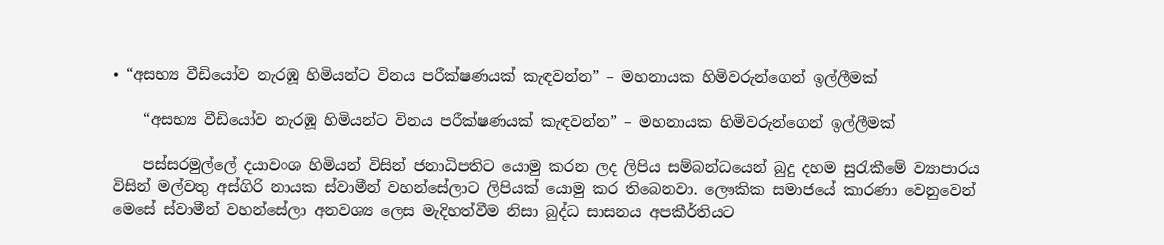• “අසභ්‍ය වීඩියෝව නැරඹූ හිමියන්ට විනය පරීක්ෂණයක් කැඳවන්න” – මහනායක හිමිවරුන්ගෙන් ඉල්ලීමක්

    “අසභ්‍ය වීඩියෝව නැරඹූ හිමියන්ට විනය පරීක්ෂණයක් කැඳවන්න” – මහනායක හිමිවරුන්ගෙන් ඉල්ලීමක්

    පස්සරමුල්ලේ දයාවංශ හිමියන් විසින් ජනාධිපතිට යොමු කරන ලද ලිපිය සම්බන්ධයෙන් බුදු දහම සුරැකීමේ ව්‍යාපාරය විසින් මල්වතු අස්ගිරි නායක ස්වාමීන් වහන්සේලාට ලිපියක් යොමු කර තිබෙනවා. ලෞකික සමාජයේ කාරණා වෙනුවෙන් මෙසේ ස්වාමීන් වහන්සේලා අනවශ්‍ය ලෙස මැදිහත්වීම නිසා බුද්ධ සාසනය අපකීර්තියට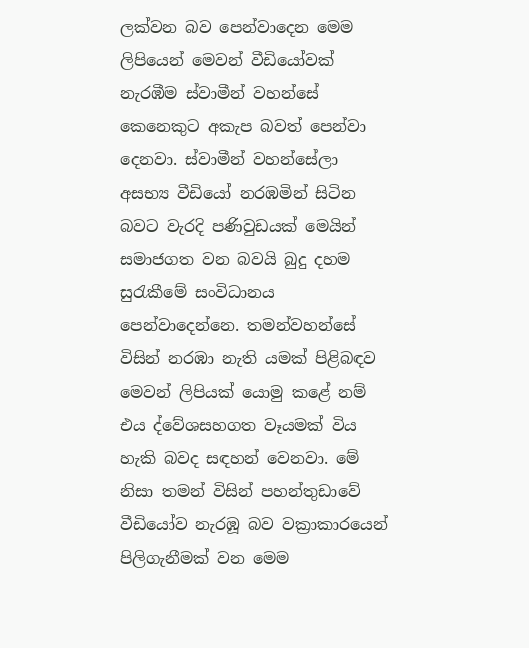ලක්වන බව පෙන්වාදෙන මෙම ලිපියෙන් මෙවන් වීඩියෝවක් නැරඹීම ස්වාමීන් වහන්සේ කෙනෙකුට අකැප බවත් පෙන්වා දෙනවා. ස්වාමීන් වහන්සේලා අසභ්‍ය වීඩියෝ නරඹමින් සිටින බවට වැරදි පණිවුඩයක් මෙයින් සමාජගත වන බවයි බුදු දහම සුරැකීමේ සංවිධානය පෙන්වාදෙන්නෙ. තමන්වහන්සේ විසින් නරඹා නැති යමක් පිළිබඳව මෙවන් ලිපියක් යොමු කළේ නම් එය ද්වේශසහගත වෑයමක් විය හැකි බවද සඳහන් වෙනවා. මේ නිසා තමන් විසින් පහන්තුඩාවේ වීඩියෝව නැරඹූ බව වක්‍රාකාරයෙන් පිලිගැනීමක් වන මෙම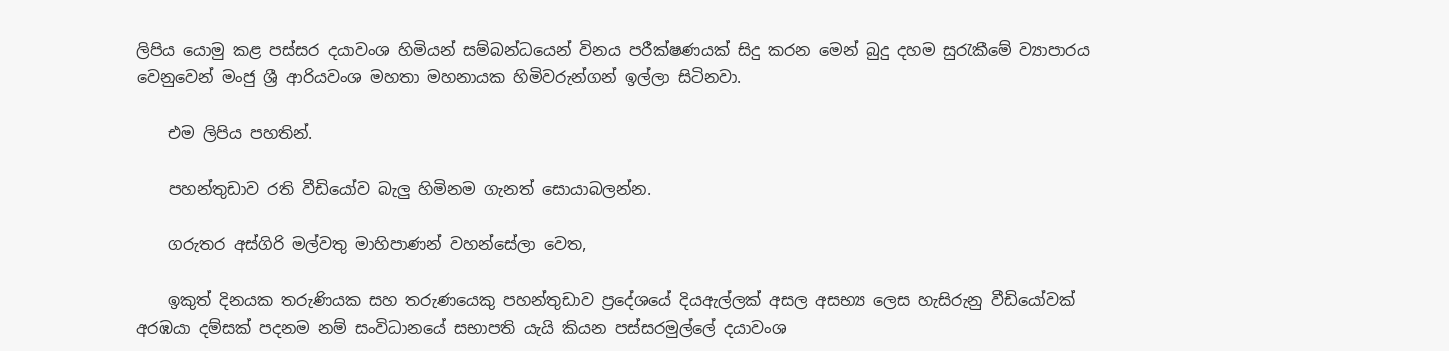ලිපිය යොමු කළ පස්සර දයාවංශ හිමියන් සම්බන්ධයෙන් විනය පරීක්ෂණයක් සිදු කරන මෙන් ‍බුදු දහම සුරැකීමේ ව්‍යාපාරය වෙනුවෙන් මංජු ශ්‍රී ආරියවංශ මහතා මහනායක හිමිවරුන්ගන් ඉල්ලා සිටිනවා.

    එම ලිපිය පහතින්.

    පහන්තුඩාව රති වීඩියෝව බැලු හිමිනම ගැනත් සොයාබලන්න.

    ගරුතර අස්ගිරි මල්වතු මාහිපාණන් වහන්සේලා වෙත,

    ඉකුත් දිනයක තරුණියක සහ තරුණයෙකු පහන්තුඩාව ප්‍රදේශ‍යේ දියඇල්ලක් අසල අසභ්‍ය ලෙස හැසිරුනු වීඩියෝවක් අරඹයා දම්සක් පදනම නම් සංවිධානයේ සභාපති යැයි කියන පස්සරමුල්ලේ දයාවංශ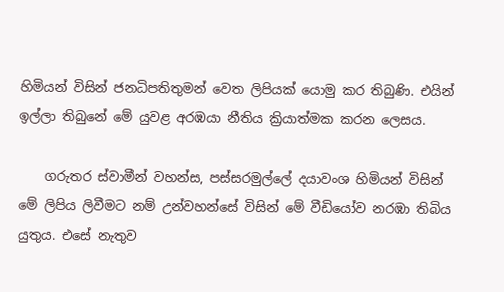හිමියන් විසින් ජනධිපතිතුමන් වෙත ලිපියක් යොමු කර තිබුණි. එයින් ඉල්ලා තිබුනේ මේ යුවළ අරඹයා නීතිය ක්‍රියාත්මක කරන ලෙසය.

    ගරුතර ස්වාමීන් වහන්ස, පස්සරමුල්ලේ දයාවංශ හිමියන් විසින් මේ ලිපිය ලිවීමට නම් උන්වහන්සේ විසින් මේ වීඩියෝව නරඹා තිබිය යුතුය. එසේ නැතුව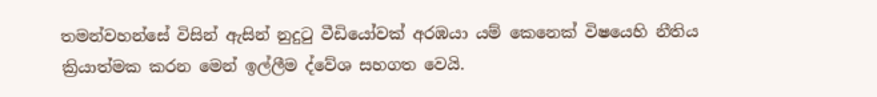තමන්වහන්සේ විසින් ඇසින් නුදුටු වීඩියෝවක් අරඹයා යම් කෙනෙක් විෂයෙහි නීතිය ක්‍රියාත්මක කරන මෙන් ඉල්ලීම ද්වේශ සහගත වෙයි.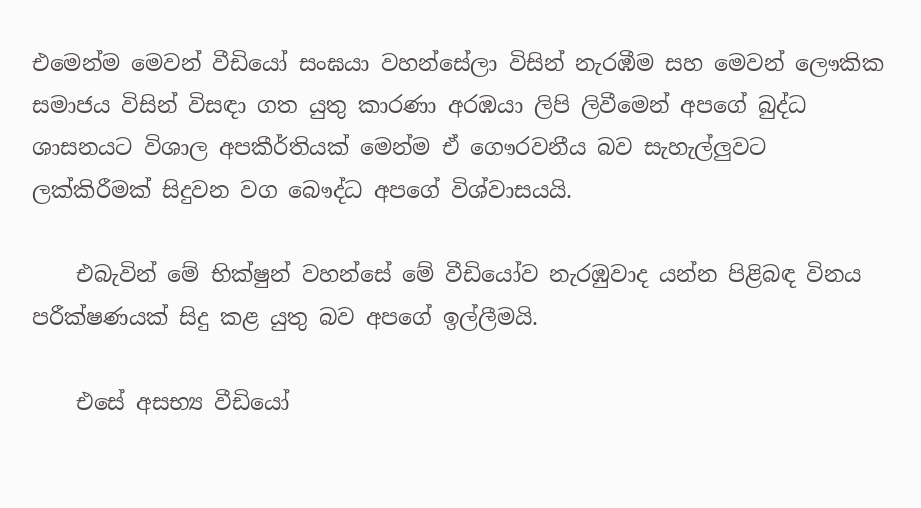එමෙන්ම මෙවන් වීඩියෝ සංඝයා වහන්සේලා විසින් නැරඹීම සහ මෙවන් ලෞකික සමාජය විසින් විසඳා ගත යුතු කාරණා අරඹයා ලිපි ලිවීමෙන් අපගේ බුද්ධ ශාසනයට විශාල අපකීර්තියක් මෙන්ම ඒ ගෞරවනීය බව සැහැල්ලුවට ලක්කිරීමක් සිදුවන වග බෞද්ධ අපගේ විශ්වාසයයි.

    එබැවින් මේ භික්ෂුන් වහන්සේ මේ වීඩියෝව නැරඹුවාද යන්න පිළිබඳ විනය පරීක්ෂණයක් සිදු කළ යුතු බව අපගේ ඉල්ලීමයි.

    එසේ අසභ්‍ය වීඩියෝ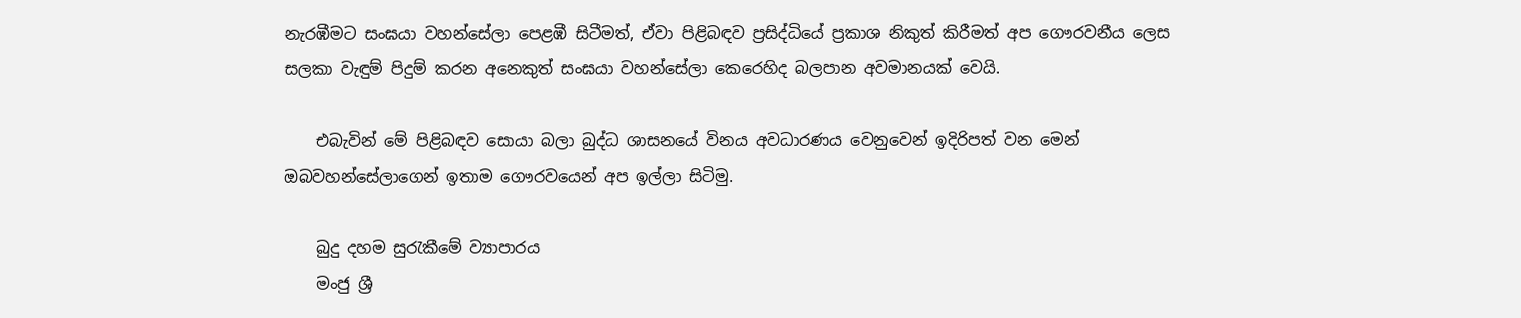නැරඹීමට සංඝයා වහන්සේලා පෙළඹී සිටීමත්, ඒවා පිළිබඳව ප්‍රසිද්ධියේ ප්‍රකාශ නිකුත් කිරීමත් අප ගෞරවනීය ලෙස සලකා වැඳුම් පිදුම් කරන අනෙකුත් සංඝයා වහන්සේලා කෙරෙහිද බලපාන අවමානයක් වෙයි.

    එබැවින් මේ පිළිබඳව සොයා බලා බුද්ධ ශාසනයේ විනය අවධාරණය වෙනුවෙන් ඉදිරිපත් වන මෙන් ඔබවහන්සේලාගෙන් ඉතාම ගෞරවයෙන් අප ඉල්ලා සිටිමු.

    බුදු දහම සුරැකීමේ ව්‍යාපාරය
    මංජු ශ්‍රී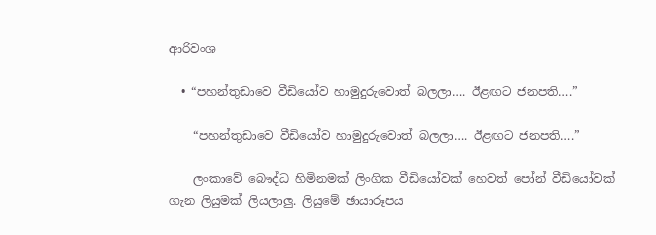ආරිවංශ

  • “පහන්තුඩාවෙ වීඩියෝව හාමුදුරුවොත් බලලා…. ඊළඟට ජනපති….”

    “පහන්තුඩාවෙ වීඩියෝව හාමුදුරුවොත් බලලා…. ඊළඟට ජනපති….”

    ලංකාවේ බෞද්ධ හිමිනමක් ලිංගික වීඩියෝවක් හෙවත් පෝන් වීඩියෝවක් ගැන ලියුමක් ලියලාලු. ලියුමේ ඡායාරූපය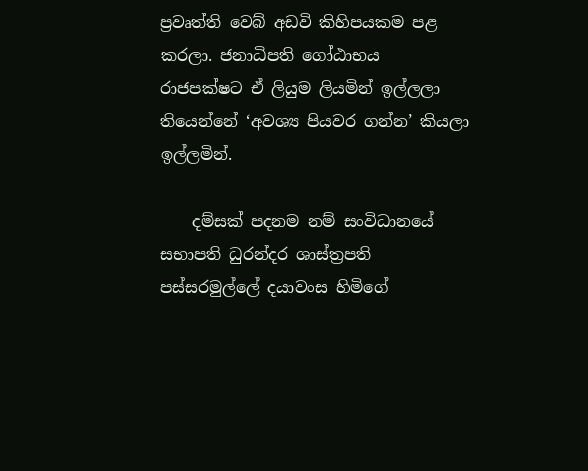ප්‍රවෘත්ති වෙබ් අඩවි කිහිපයකම පළ කරලා. ජනාධිපති ගෝඨාභය රාජපක්ෂට ඒ ලියුම ලියමින් ඉල්ලලා තියෙන්නේ ‘අවශ්‍ය පියවර ගන්න’ කියලා ඉල්ලමින්.

    දම්සක් පදනම නම් සංවිධානයේ සභාපති ධුරන්දර ශාස්ත්‍රපති පස්සරමුල්ලේ දයාවංස හිමිගේ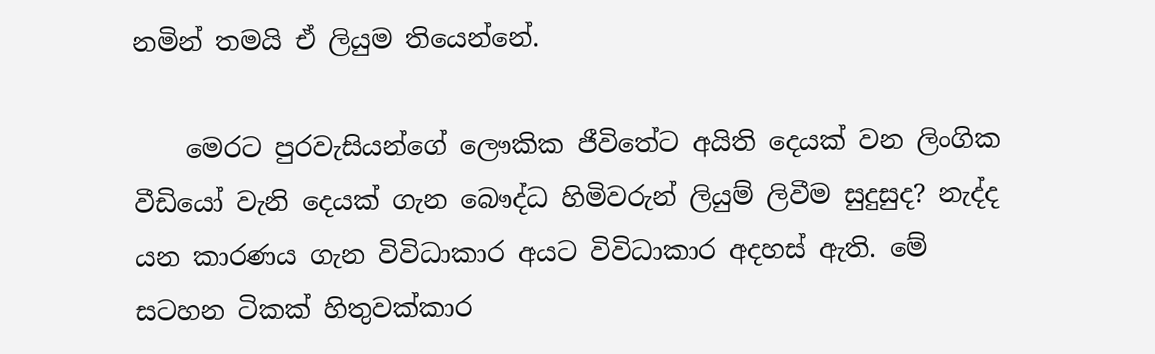නමින් තමයි ඒ ලියුම තියෙන්නේ.

    මෙරට පුරවැසියන්ගේ ලෞකික ජීවිතේට අයිති දෙයක් වන ලිංගික වීඩියෝ වැනි දෙයක් ගැන බෞද්ධ හිමිවරුන් ලියුම් ලිවීම සුදුසුද? නැද්ද යන කාරණය ගැන විවිධාකාර අයට විවිධාකාර අදහස් ඇති. මේ සටහන ටිකක් හිතුවක්කාර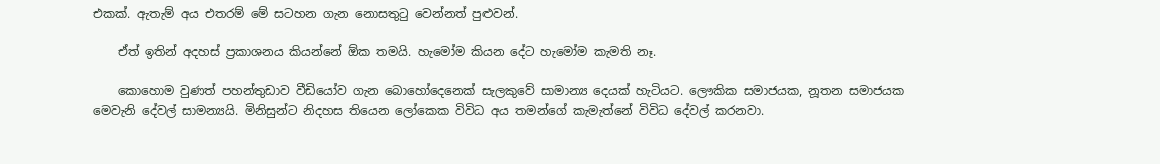එකක්. ඇතැම් අය එතරම් මේ සටහන ගැන නොසතුටු වෙන්නත් පුළුවන්.

    ඒත් ඉතින් අදහස් ප්‍රකාශනය කියන්නේ ඕක තමයි. හැමෝම කියන දේට හැමෝම කැමති නෑ.

    කොහොම වුණත් පහන්තුඩාව වීඩියෝව ගැන බොහෝදෙනෙක් සැලකුවේ සාමාන්‍ය දෙයක් හැටියට. ලෞකික සමාජයක, නූතන සමාජයක මෙවැනි දේවල් සාමන්‍යයි. මිනිසුන්ට නිදහස තියෙන ලෝකෙක විවිධ අය තමන්ගේ කැමැත්නේ විවිධ දේවල් කරනවා.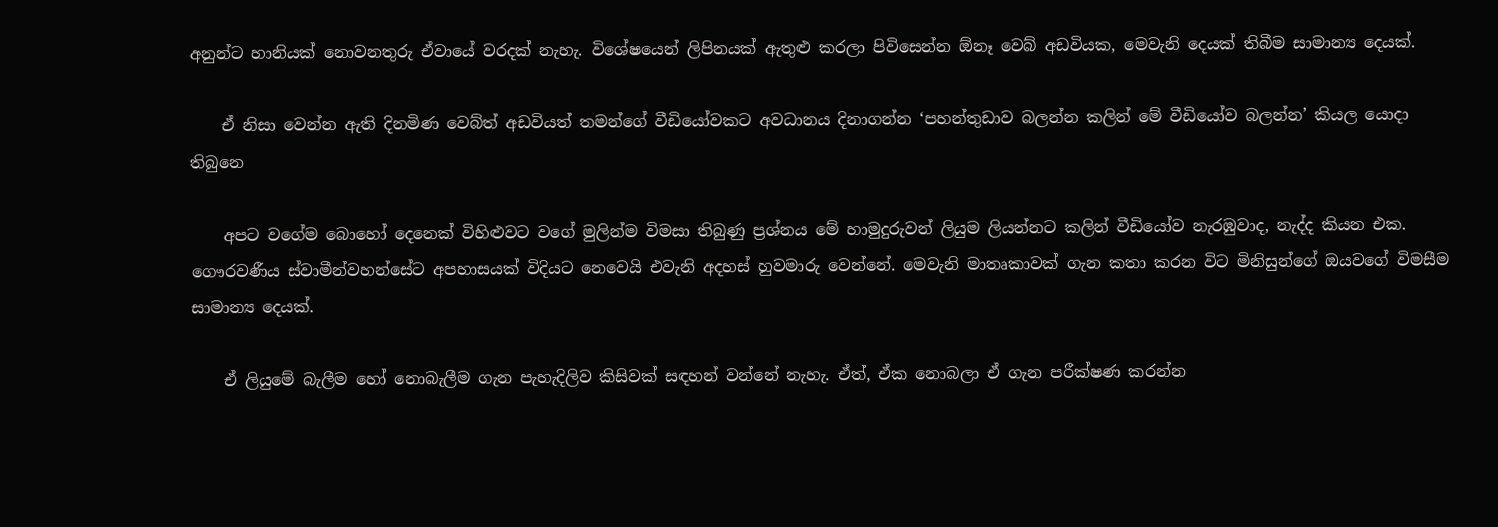අනුන්ට හානියක් නොවනතුරු ඒවායේ වරදක් නැහැ. විශේෂයෙන් ලිපිනයක් ඇතුළු කරලා පිවිසෙන්න ඕනෑ වෙබ් අඩවියක, මෙවැනි දෙයක් තිබීම සාමාන්‍ය දෙයක්.

    ඒ නිසා වෙන්න ඇති දිනමිණ වෙබ්ත් අඩවියත් තමන්ගේ වීඩියෝවකට අවධානය දිනාගන්න ‘පහන්තුඩාව බලන්න කලින් මේ වීඩියෝව බලන්න’ කියල යොදා තිබුනෙ

    අපට වගේම බොහෝ දෙනෙක් විහිළුවට වගේ මුලින්ම විමසා තිබුණු ප්‍රශ්නය මේ හාමුදුරුවන් ලියුම ලියන්නට කලින් වීඩියෝව නැරඹුවාද, නැද්ද කියන එක. ගෞරවණීය ස්වාමීන්වහන්සේට අපහාසයක් විදියට නෙවෙයි එවැනි අදහස් හුවමාරු වෙන්නේ. මෙවැනි මාතෘකාවක් ගැන කතා කරන විට මිනිසුන්ගේ ඔයවගේ විමසීම සාමාන්‍ය දෙයක්.

    ඒ ලියුමේ බැලීම හෝ නොබැලීම ගැන පැහැදිලිව කිසිවක් සඳහන් වන්නේ නැහැ. ඒත්, ඒක නොබලා ඒ ගැන පරීක්ෂණ කරන්න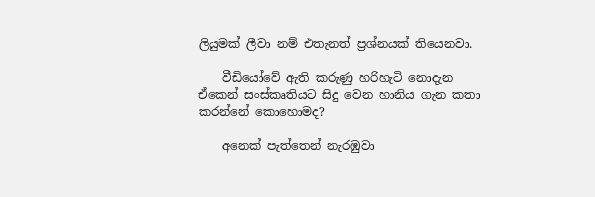ලියුමක් ලීවා නම් එතැනත් ප්‍රශ්නයක් තියෙනවා.

    වීඩියෝවේ ඇති කරුණු හරිහැටි නොදැන ඒකෙන් සංස්කෘතියට සිදු වෙන හානිය ගැන කතා කරන්නේ කොහොමද?

    අනෙක් පැත්තෙන් නැරඹුවා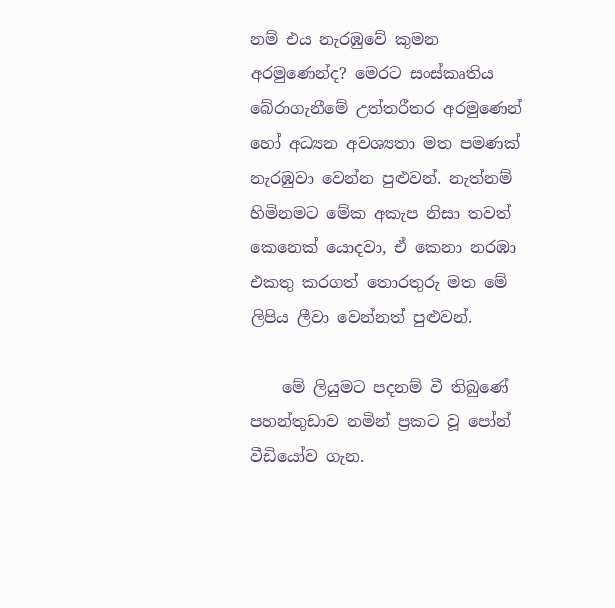නම් එය නැරඹුවේ කුමන අරමුණෙන්ද? මෙරට සංස්කෘතිය බේරාගැනීමේ උත්තරීතර අරමුණෙන් හෝ අධ්‍යන අවශ්‍යතා මත පමණක් නැරඹුවා වෙන්න පුළුවන්. නැත්නම් හිමිනමට මේක අකැප නිසා තවත් කෙනෙක් යොදවා, ඒ කෙනා නරඹා එකතු කරගත් තොරතුරු මත මේ ලිපිය ලීවා වෙන්නත් පුළුවන්.

    මේ ලියුමට පදනම් වී තිබුණේ පහන්තුඩාව නමින් ප්‍රකට වූ පෝන් වීඩියෝව ගැන.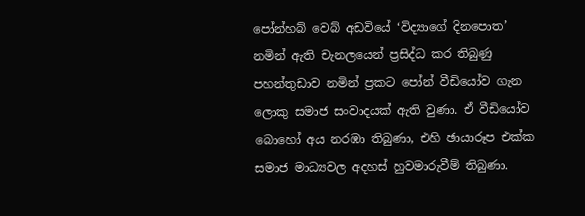පෝන්හබ් වෙබ් අඩවියේ ‘විද්‍යාගේ දිනපොත’ නමින් ඇති චැනලයෙන් ප්‍රසිද්ධ කර තිබුණු පහන්තුඩාව නමින් ප්‍රකට පෝන් වීඩියෝව ගැන ලොකු සමාජ සංවාදයක් ඇති වුණා. ඒ වීඩියෝව බොහෝ අය නරඹා තිබුණා, එහි ඡායාරූප එක්ක සමාජ මාධ්‍යවල අදහස් හුවමාරුවීම් තිබුණා.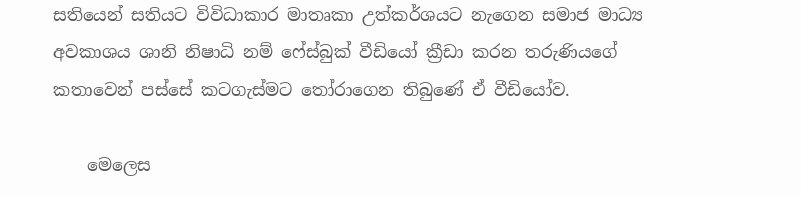සතියෙන් සතියට විවිධාකාර මාතෘකා උත්කර්ශයට නැගෙන සමාජ මාධ්‍ය අවකාශය ශානි නිෂාධි නම් ෆේස්බුක් වීඩියෝ ක්‍රීඩා කරන තරුණියගේ කතාවෙන් පස්සේ කටගැස්මට තෝරාගෙන තිබුණේ ඒ වීඩියෝව.

    මෙලෙස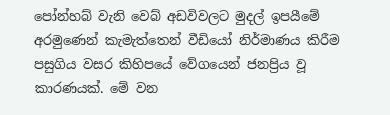පෝන්හබ් වැනි වෙබ් අඩවිවලට මුදල් ඉපයීමේ අරමුණෙන් කැමැත්තෙන් වීඩියෝ නිර්මාණය කිරීම පසුගිය වසර කිහිපයේ වේගයෙන් ජනප්‍රිය වූ කාරණයක්. මේ වන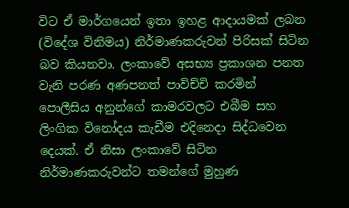විට ඒ මාර්ගයෙන් ඉතා ඉහළ ආදායමක් ලබන (විදේශ විනිමය) නිර්මාණකරුවන් පිරිසක් සිටින බව කියනවා. ලංකාවේ අසභ්‍ය ප්‍රකාශන පනත වැනි පරණ අණපනත් පාවිච්චි කරමින් පොලීසිය අනුන්ගේ කාමරවලට එබීම සහ ලිංගික විනෝදය කැඩීම එදිනෙදා සිද්ධවෙන දෙයක්. ඒ නිසා ලංකාවේ සිටින නිර්මාණකරුවන්ට තමන්ගේ මුහුණ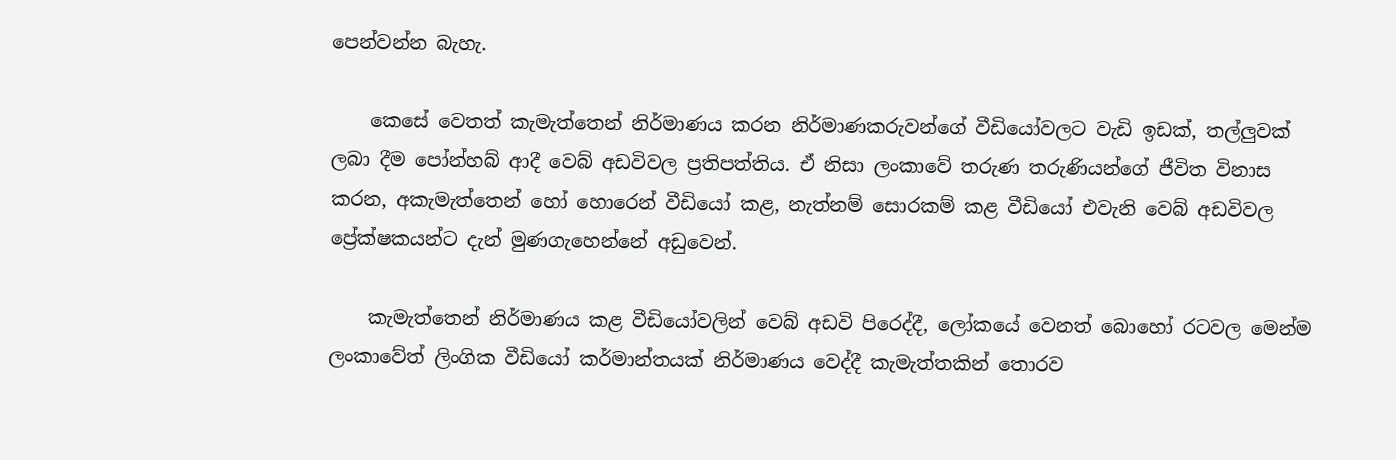පෙන්වන්න බැහැ.

    කෙසේ වෙතත් කැමැත්තෙන් නිර්මාණය කරන නිර්මාණකරුවන්ගේ වීඩියෝවලට වැඩි ඉඩක්, තල්ලුවක් ලබා දීම පෝන්හබ් ආදී වෙබ් අඩවිවල ප්‍රතිපත්තිය. ඒ නිසා ලංකාවේ තරුණ තරුණියන්ගේ ජීවිත විනාස කරන, අකැමැත්තෙන් හෝ හොරෙන් වීඩියෝ කළ, නැත්නම් සොරකම් කළ වීඩියෝ එවැනි වෙබ් අඩවිවල ප්‍රේක්ෂකයන්ට දැන් මුණගැහෙන්නේ අඩුවෙන්.

    කැමැත්තෙන් නිර්මාණය කළ වීඩියෝවලින් වෙබ් අඩවි පිරෙද්දී, ලෝකයේ වෙනත් බොහෝ රටවල මෙන්ම ලංකාවේත් ලිංගික වීඩියෝ කර්මාන්තයක් නිර්මාණය වෙද්දී කැමැත්තකින් තොරව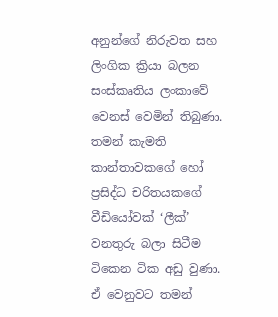අනුන්ගේ නිරුවත සහ ලිංගික ක්‍රියා බලන සංස්කෘතිය ලංකාවේ වෙනස් වෙමින් තිබුණා. තමන් කැමති කාන්තාවකගේ හෝ ප්‍රසිද්ධ චරිතයකගේ වීඩියෝවක් ‘ලීක්’ වනතුරු බලා සිටීම ටිකෙන ටික අඩු වුණා. ඒ වෙනුවට තමන්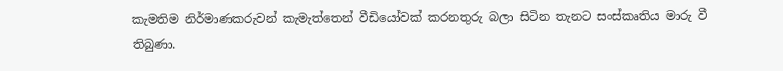කැමතිම නිර්මාණකරුවන් කැමැත්තෙන් වීඩියෝවක් කරනතුරු බලා සිටින තැනට සංස්කෘතිය මාරු වී තිබුණා.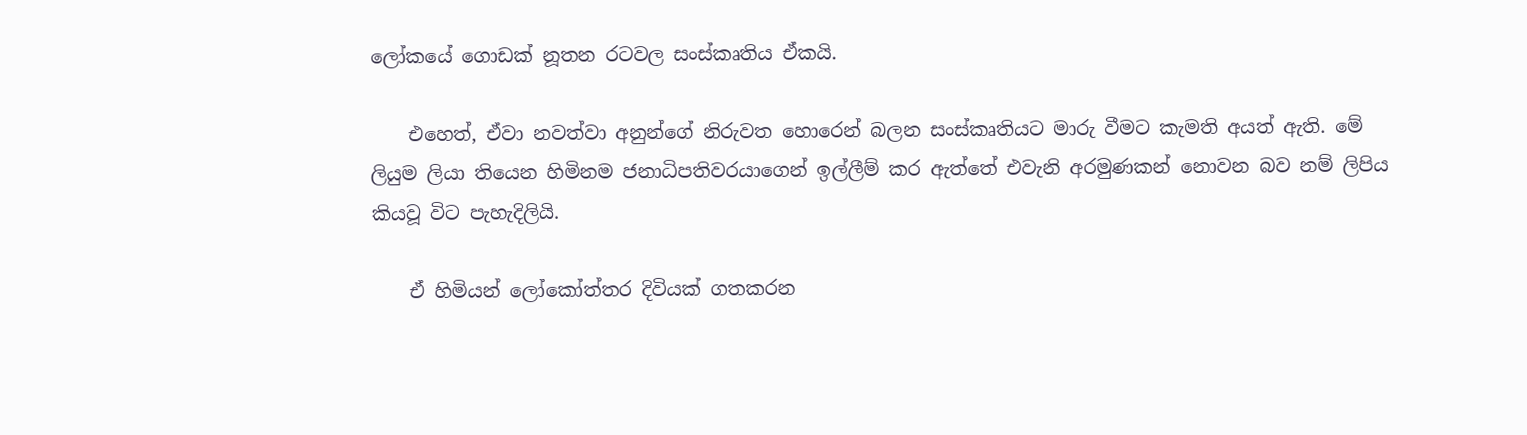ලෝකයේ ගොඩක් නූතන රටවල සංස්කෘතිය ඒකයි.

    එහෙත්, ඒවා නවත්වා අනුන්ගේ නිරුවත හොරෙන් බලන සංස්කෘතියට මාරු වීමට කැමති අයත් ඇති. මේ ලියුම ලියා තියෙන හිමිනම ජනාධිපතිවරයාගෙන් ඉල්ලීම් කර ඇත්තේ එවැනි අරමුණකන් නොවන බව නම් ලිපිය කියවූ විට පැහැදිලියි.

    ඒ හිමියන් ලෝකෝත්තර දිවියක් ගතකරන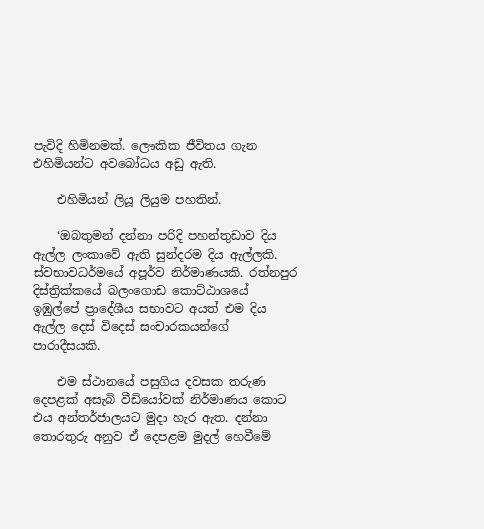පැවිදි හිමිනමක්. ලෞකික ජීවිතය ගැන එහිමියන්ට අවබෝධය අඩු ඇති.

    එහිමියන් ලියූ ලියුම පහතින්.

    ‘ඔබතුමන් දන්නා පරිදි පහන්තුඩාව දිය ඇල්ල ලංකාවේ ඇති සුන්දරම දිය ඇල්ලකි. ස්වභාවධර්මයේ අපූර්ව නිර්මාණයකි. රත්නපුර දිස්ත්‍රික්කයේ බලංගොඩ කොට්ඨාශයේ ඉඹුල්පේ ප්‍රාදේශීය සභාවට අයත් එම දිය ඇල්ල දෙස් විදෙස් සංචාරකයන්ගේ පාරාදීසයකි.

    එම ස්ථානයේ පසුගිය දවසක තරුණ දෙපළක් අසැබි වීඩියෝවක් නිර්මාණය කොට එය අන්තර්ජාලයට මුදා හැර ඇත. දන්නා තොරතුරු අනුව ඒ දෙපළම මුදල් හෙවීමේ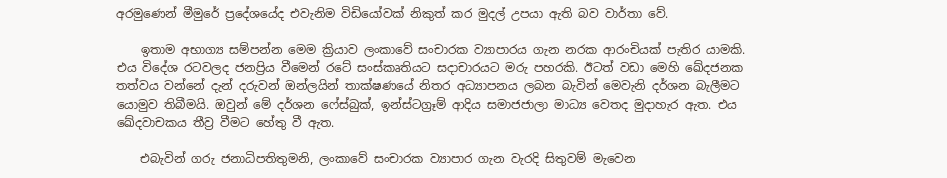අරමුණෙන් මීමුරේ ප්‍රදේශයේද එවැනිම විඩියෝවක් නිකුත් කර මුදල් උපයා ඇති බව වාර්තා වේ.

    ඉතාම අභාග්‍ය සම්පන්න මෙම ක්‍රියාව ලංකාවේ සංචාරක ව්‍යාපාරය ගැන නරක ආරංචියක් පැතිර යාමකි. එය විදේශ රටවලද ජනප්‍රිය වීමෙන් රටේ සංස්කෘතියට සදාචාරයට මරු පහරකි. ඊටත් වඩා මෙහි ඛේදජනක තත්වය වන්නේ දැන් දරුවන් ඔන්ලයින් තාක්ෂණයේ නිතර අධ්‍යාපනය ලබන බැවින් මෙවැනි දර්ශන බැලීමට යොමුව තිබීමයි. ඔවුන් මේ දර්ශන ෆේස්බුක්, ඉන්ස්ටග්‍රෑම් ආදිය සමාජජාලා මාධ්‍ය වෙතද මුදාහැර ඇත. එය ඛේදවාචකය තීව්‍ර වීමට හේතු වී ඇත.

    එබැවින් ගරු ජනාධිපතිතුමනි, ලංකාවේ සංචාරක ව්‍යාපාර ගැන වැරදි සිතුවම් මැවෙන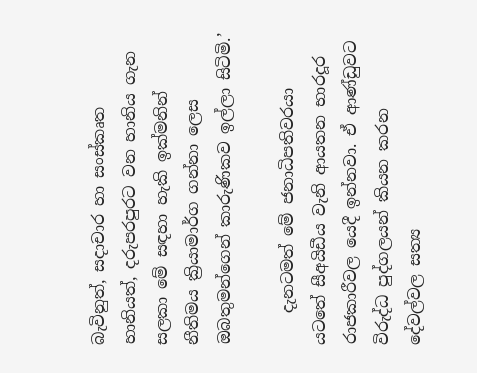බැවිනුත්, සදාචාර හා සංස්කෘත හානියත්, දරුපරපුරට වන හානිය ගැන සලකා මේ සඳහා හැකි ඉක්මනින් නීතිමය ක්‍රියාමාර්ග ගන්නා ලෙස ඔබතුමන්ගෙන් කාරුණිකව ඉල්ලා සිටිමි.’

    දැනටමත් මේ ජනාධිපතිවරයා යටතේ සීඅයිඩීය වැනි ආයතන භාරදූර රාජකාරීවල යෙදී ඉන්නවා. ඒ ආණ්ඩුවට විරුද්ධ පුද්ගලයන් කියන කරන දේවල්වල සත්‍ය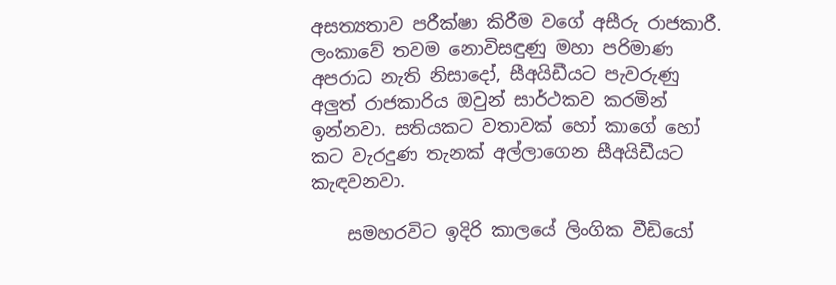අසත්‍යතාව පරීක්ෂා කිරීම වගේ අසීරු රාජකාරී. ලංකාවේ තවම නොවිසඳුණු මහා පරිමාණ අපරාධ නැති නිසාදෝ, සීඅයිඩීයට පැවරුණු අලුත් රාජකාරිය ඔවුන් සාර්ථකව කරමින් ඉන්නවා. සතියකට වතාවක් හෝ කාගේ හෝ කට වැරදුණ තැනක් අල්ලාගෙන සීඅයිඩීයට කැඳවනවා.

    සමහරවිට ඉදිරි කාලයේ ලිංගික වීඩියෝ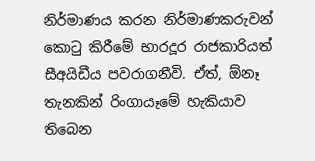නිර්මාණය කරන නිර්මාණකරුවන් කොටු කිරීමේ භාරදූර රාජකාරියත් සීඅයිඩීය පවරාගනීවි. ඒත්, ඕනෑ තැනකින් රිංගායෑමේ හැකියාව තිබෙන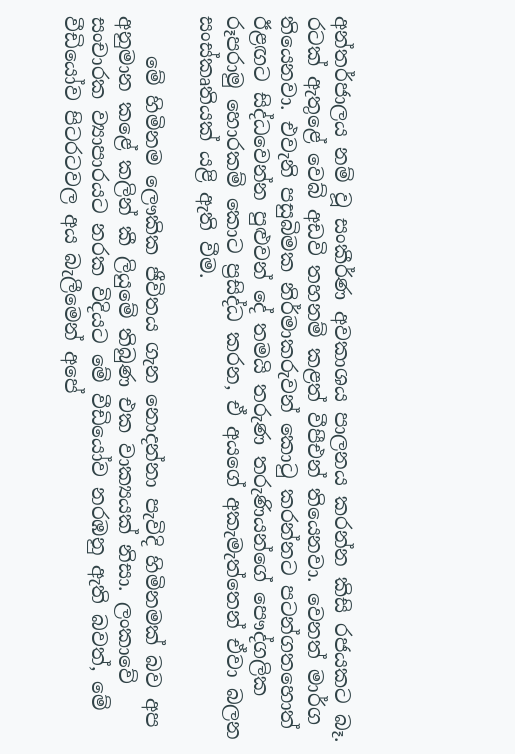අන්තර්ජාලය නම් වූ සංකීර්ණ අවකාශය පාලනය කරන්න කිසි රජයකට බෑ. රටක් ඇතුළේ වෙබ් අඩවි තහනම් කළත් වීපීඑන් තියෙනවා. වෙනත් මාර්ග තියෙනවා. එවැනි පසුබිමක නිර්මාකරුවන් කොටු කරන්නට පටන්ගතහොත් ඊළඟට සිද්ධවෙන්න පුළුවන් දේ තමයි තරුණ තරුණියන්ගේ පෞද්ගලික රූපරාමු හොරකම් කොට ප්‍රසිද්ධ කරන, ඒ අයගේ අකැමැත්තෙන් ඒවා බලන සංස්කෘතියක් යළි ඇති වීම.

    මේ හිමිනම ලෞකික ජීවිතය ගැන නොදන්නා පැවිදි හිමිනමක් බව අප අනුමාන කළේ කලින් කී ලියුමේ තිබුණ එක වාක්‍යයක් නිසා. ලංකාවේ සංචාරක ව්‍යාපාරයට නරක විදියට මේ වීඩියෝව නරඹනු ඇති බවත්, මේ වීඩියෝව පිටරටවල අය බැලීමෙන් අපේ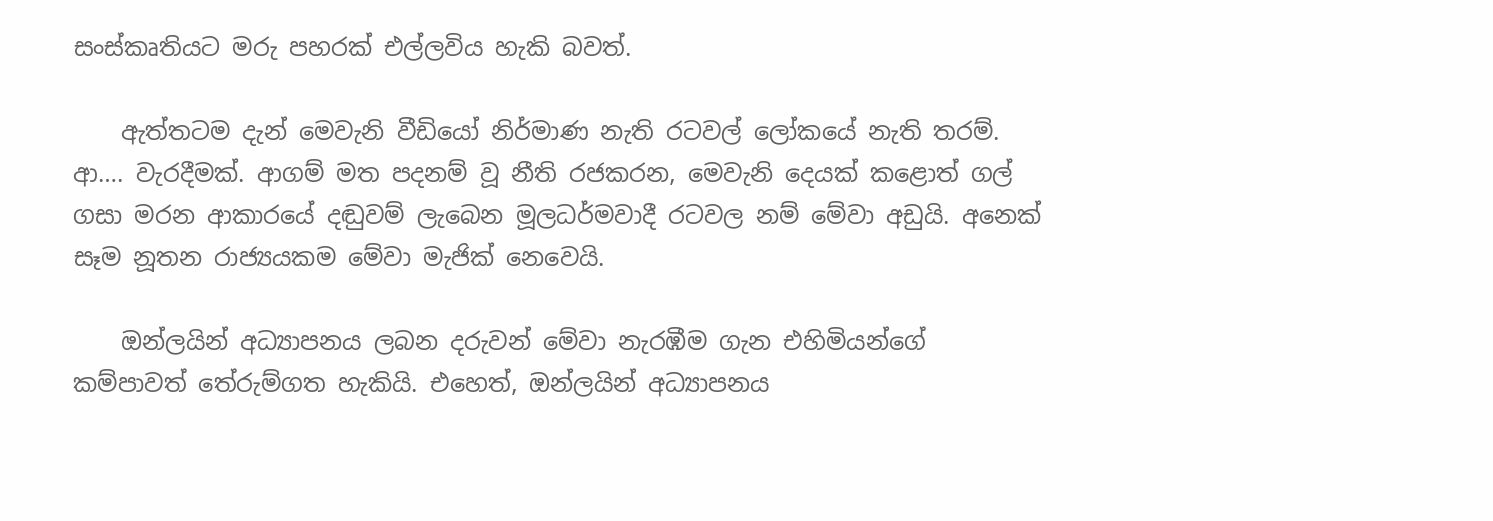සංස්කෘතියට මරු පහරක් එල්ලවිය හැකි බවත්.

    ඇත්තටම දැන් මෙවැනි වීඩියෝ නිර්මාණ නැති රටවල් ලෝකයේ නැති තරම්. ආ…. වැරදීමක්. ආගම් මත පදනම් වූ නීති රජකරන, මෙවැනි දෙයක් කළොත් ගල් ගසා මරන ආකාරයේ දඬුවම් ලැබෙන මූලධර්මවාදී රටවල නම් මේවා අඩුයි. අනෙක් සෑම නූතන රාජ්‍යයකම මේවා මැජික් නෙවෙයි.

    ඔන්ලයින් අධ්‍යාපනය ලබන දරුවන් මේවා නැරඹීම ගැන එහිමියන්ගේ කම්පාවත් තේරුම්ගත හැකියි. එහෙත්, ඔන්ලයින් අධ්‍යාපනය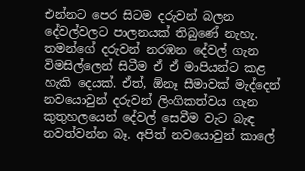එන්නට පෙර සිටම දරුවන් බලන දේවල්වලට පාලනයක් තිබුණේ නැහැ. තමන්ගේ දරුවන් නරඹන දේවල් ගැන විමසිල්ලෙන් සිටීම ඒ ඒ මාපියන්ට කළ හැකි දෙයක්. ඒත්, ඕනෑ සීමාවක් මැද්දෙන් නවයොවුන් දරුවන් ලිංගිකත්වය ගැන කුතුහලයෙන් දේවල් සෙවීම වැට බැඳ නවත්වන්න බෑ. අපිත් නවයොවුන් කාලේ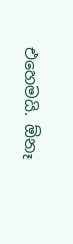එහෙමයි. ඕනෑ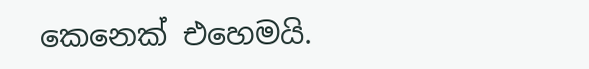කෙනෙක් එහෙමයි.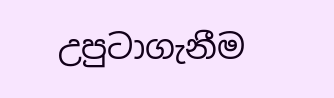උපුටාගැනීම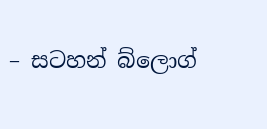– සටහන් බ්ලොග්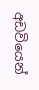අඩවියෙන්